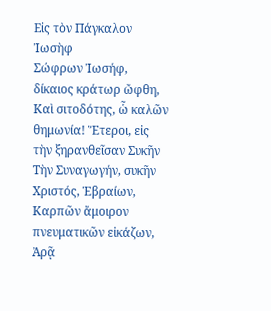Eἰς τὸν Πάγκαλον Ἰωσὴφ
Σώφρων Ἰωσήφ, δίκαιος κράτωρ ὤφθη, Καὶ σιτοδότης, ὧ καλῶν θημωνία! Ἕτεροι, εἰς τὴν ξηρανθεῖσαν Συκῆν Τὴν Συναγωγήν, συκῆν Χριστός, Ἑβραίων, Καρπῶν ἄμοιρον πνευματικῶν εἰκάζων, Ἀρᾷ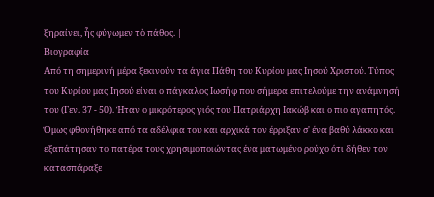ξηραίνει, ἧς φύγωμεν τὸ πάθος. |
Βιογραφία
Από τη σημερινή μέρα ξεκινούν τα άγια Πάθη του Κυρίου μας Ιησού Χριστού. Τύπος του Κυρίου μας Ιησού είναι ο πάγκαλος Ιωσήφ που σήμερα επιτελούμε την ανάμνησή του (Γεν. 37 - 50). Ήταν ο μικρότερος γιός του Πατριάρχη Ιακώβ και ο πιο αγαπητός. Όμως φθονήθηκε από τα αδέλφια του και αρχικά τον έρριξαν σ' ένα βαθύ λάκκο και εξαπάτησαν το πατέρα τους χρησιμοποιώντας ένα ματωμένο ρούχο ότι δήθεν τον κατασπάραξε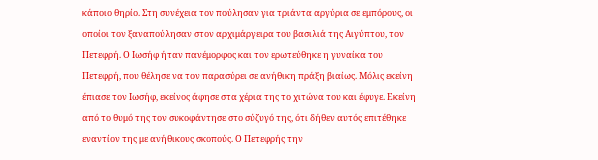κάποιο θηρίο. Στη συνέχεια τον πούλησαν για τριάντα αργύρια σε εμπόρους, οι οποίοι τον ξαναπούλησαν στον αρχιμάργειρα του βασιλιά της Αιγύπτου, τον Πετεφρή. Ο Ιωσήφ ήταν πανέμορφος και τον ερωτεύθηκε η γυναίκα του Πετεφρή, που θέλησε να τον παρασύρει σε ανήθικη πράξη βιαίως. Μόλις εκείνη έπιασε τον Ιωσήφ, εκείνος άφησε στα χέρια της το χιτώνα του και έφυγε. Εκείνη από το θυμό της τον συκοφάντησε στο σύζυγό της, ότι δήθεν αυτός επιτέθηκε εναντίον της με ανήθικους σκοπούς. Ο Πετεφρής την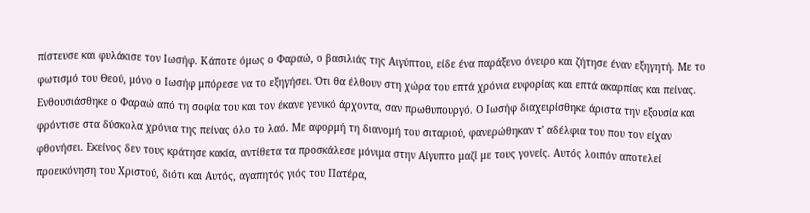πίστευσε και φυλάκισε τον Ιωσήφ. Κάποτε όμως ο Φαραώ, ο βασιλιάς της Αιγύπτου, είδε ένα παράξενο όνειρο και ζήτησε έναν εξηγητή. Με το φωτισμό του Θεού, μόνο ο Ιωσήφ μπόρεσε να το εξηγήσει. Ότι θα έλθουν στη χώρα του επτά χρόνια ευφορίας και επτά ακαρπίας και πείνας. Ενθουσιάσθηκε ο Φαραώ από τη σοφία του και τον έκανε γενικό άρχοντα, σαν πρωθυπουργό. Ο Ιωσήφ διαχειρίσθηκε άριστα την εξουσία και φρόντισε στα δύσκολα χρόνια της πείνας όλο το λαό. Με αφορμή τη διανομή του σιταριού, φανερώθηκαν τ' αδέλφια του που τον είχαν φθονήσει. Εκείνος δεν τους κράτησε κακία, αντίθετα τα προσκάλεσε μόνιμα στην Αίγυπτο μαζί με τους γονείς. Αυτός λοιπόν αποτελεί προεικόνηση του Χριστού, διότι και Αυτός, αγαπητός γιός του Πατέρα,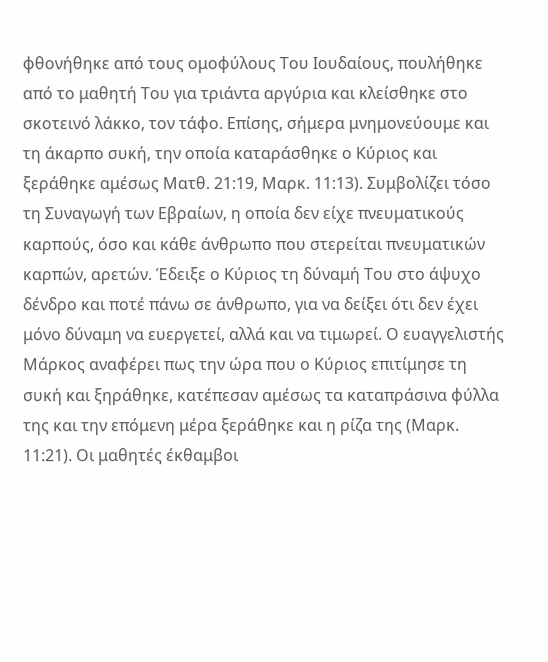φθονήθηκε από τους ομοφύλους Του Ιουδαίους, πουλήθηκε από το μαθητή Του για τριάντα αργύρια και κλείσθηκε στο σκοτεινό λάκκο, τον τάφο. Επίσης, σήμερα μνημονεύουμε και τη άκαρπο συκή, την οποία καταράσθηκε ο Κύριος και ξεράθηκε αμέσως Ματθ. 21:19, Μαρκ. 11:13). Συμβολίζει τόσο τη Συναγωγή των Εβραίων, η οποία δεν είχε πνευματικούς καρπούς, όσο και κάθε άνθρωπο που στερείται πνευματικών καρπών, αρετών. Έδειξε ο Κύριος τη δύναμή Του στο άψυχο δένδρο και ποτέ πάνω σε άνθρωπο, για να δείξει ότι δεν έχει μόνο δύναμη να ευεργετεί, αλλά και να τιμωρεί. Ο ευαγγελιστής Μάρκος αναφέρει πως την ώρα που ο Κύριος επιτίμησε τη συκή και ξηράθηκε, κατέπεσαν αμέσως τα καταπράσινα φύλλα της και την επόμενη μέρα ξεράθηκε και η ρίζα της (Μαρκ. 11:21). Οι μαθητές έκθαμβοι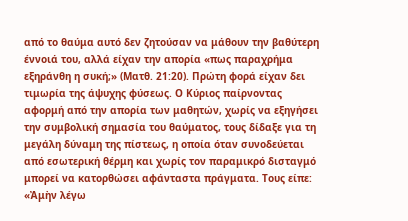από το θαύμα αυτό δεν ζητούσαν να μάθουν την βαθύτερη έννοιά του, αλλά είχαν την απορία «πως παραχρήμα εξηράνθη η συκή;» (Ματθ. 21:20). Πρώτη φορά είχαν δει τιμωρία της άψυχης φύσεως. Ο Κύριος παίρνοντας αφορμή από την απορία των μαθητών, χωρίς να εξηγήσει την συμβολική σημασία του θαύματος, τους δίδαξε για τη μεγάλη δύναμη της πίστεως, η οποία όταν συνοδεύεται από εσωτερική θέρμη και χωρίς τον παραμικρό δισταγμό μπορεί να κατορθώσει αφάνταστα πράγματα. Τους είπε: «Ἀμὴν λέγω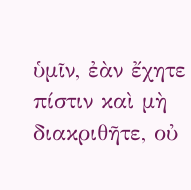ὑμῖν, ἐὰν ἔχητε πίστιν καὶ μὴ διακριθῆτε, οὐ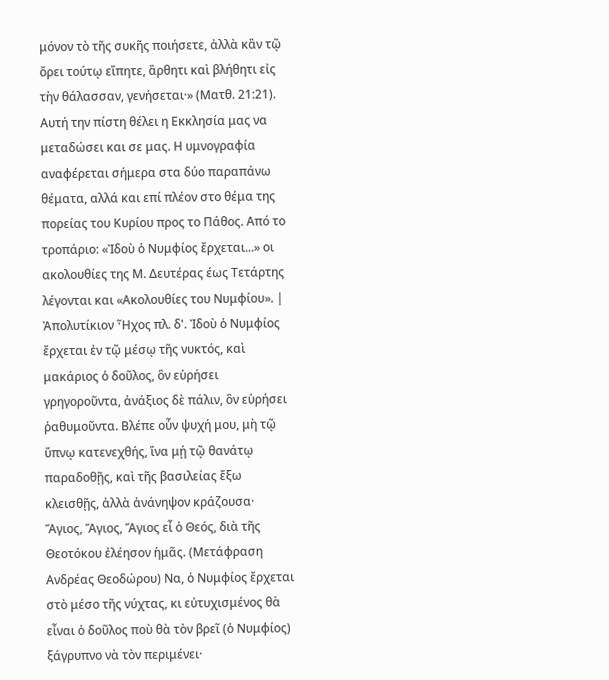μόνον τὸ τῆς συκῆς ποιήσετε, ἀλλὰ κἂν τῷ ὄρει τούτῳ εἴπητε, ἂρθητι καὶ βλήθητι εἰς τὴν θάλασσαν, γενήσεται·» (Ματθ. 21:21). Αυτή την πίστη θέλει η Εκκλησία μας να μεταδώσει και σε μας. Η υμνογραφία αναφέρεται σήμερα στα δύο παραπάνω θέματα, αλλά και επί πλέον στο θέμα της πορείας του Κυρίου προς το Πάθος. Από το τροπάριο: «Ἰδοὺ ὁ Νυμφίος ἔρχεται...» οι ακολουθίες της Μ. Δευτέρας έως Τετάρτης λέγονται και «Ακολουθίες του Νυμφίου». |
Ἀπολυτίκιον Ἦχος πλ. δ'. Ἰδοὺ ὁ Νυμφίος ἔρχεται ἐν τῷ μέσῳ τῆς νυκτός, καὶ μακάριος ὁ δοῦλος, ὃν εὑρήσει γρηγοροῦντα, ἀνάξιος δὲ πάλιν, ὃν εὑρήσει ῥαθυμοῦντα. Βλέπε οὖν ψυχή μου, μὴ τῷ ὕπνῳ κατενεχθής, ἵνα μῄ τῷ θανάτῳ παραδοθῇς, καὶ τῆς βασιλείας ἔξω κλεισθῇς, ἀλλὰ ἀνάνηψον κράζουσα· Ἅγιος, Ἅγιος, Ἅγιος εἶ ὁ Θεός, διὰ τῆς Θεοτόκου ἐλέησον ἡμᾶς. (Μετάφραση Ανδρέας Θεοδώρου) Να, ὁ Νυμφίος ἔρχεται στὸ μέσο τῆς νύχτας, κι εὐτυχισμένος θὰ εἶναι ὁ δοῦλος ποὺ θὰ τὸν βρεῖ (ὁ Νυμφίος) ξάγρυπνο νὰ τὸν περιμένει·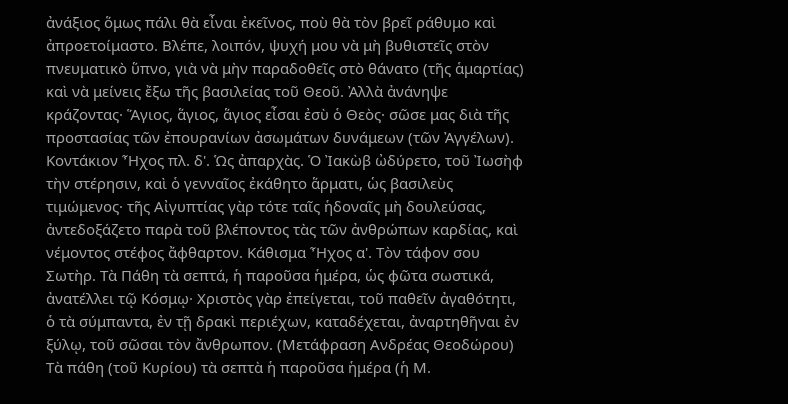ἀνάξιος ὅμως πάλι θὰ εἶναι ἐκεῖνος, ποὺ θὰ τὸν βρεῖ ράθυμο καὶ ἀπροετοίμαστο. Βλέπε, λοιπόν, ψυχή μου νὰ μὴ βυθιστεῖς στὸν πνευματικὸ ὕπνο, γιὰ νὰ μὴν παραδοθεῖς στὸ θάνατο (τῆς ἁμαρτίας) καὶ νὰ μείνεις ἔξω τῆς βασιλείας τοῦ Θεοῦ. Ἀλλὰ ἀνάνηψε κράζοντας· Ἅγιος, ἅγιος, ἅγιος εἶσαι ἐσὺ ὁ Θεὸς· σῶσε μας διὰ τῆς προστασίας τῶν ἐπουρανίων ἀσωμάτων δυνάμεων (τῶν Ἀγγέλων). Κοντάκιον Ἦχος πλ. δ'. Ὡς ἀπαρχὰς. Ὁ Ἰακὼβ ὠδύρετο, τοῦ Ἰωσὴφ τὴν στέρησιν, καὶ ὁ γενναῖος ἐκάθητο ἅρματι, ὡς βασιλεὺς τιμώμενος· τῆς Αἰγυπτίας γὰρ τότε ταῖς ἡδοναῖς μὴ δουλεύσας, ἀντεδοξάζετο παρὰ τοῦ βλέποντος τὰς τῶν ἀνθρώπων καρδίας, καὶ νέμοντος στέφος ἄφθαρτον. Κάθισμα Ἦχος α'. Τὸν τάφον σου Σωτὴρ. Τὰ Πάθη τὰ σεπτά, ἡ παροῦσα ἡμέρα, ὡς φῶτα σωστικά, ἀνατέλλει τῷ Κόσμῳ· Χριστὸς γὰρ ἐπείγεται, τοῦ παθεῖν ἀγαθότητι, ὁ τὰ σύμπαντα, ἐν τῇ δρακὶ περιέχων, καταδέχεται, ἀναρτηθῆναι ἐν ξύλῳ, τοῦ σῶσαι τὸν ἄνθρωπον. (Μετάφραση Ανδρέας Θεοδώρου) Τὰ πάθη (τοῦ Κυρίου) τὰ σεπτὰ ἡ παροῦσα ἡμέρα (ἡ Μ.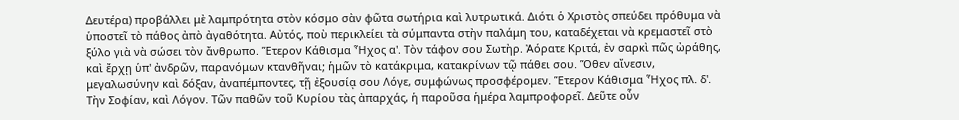Δευτέρα) προβάλλει μὲ λαμπρότητα στὸν κόσμο σὰν φῶτα σωτήρια καὶ λυτρωτικά. Διότι ὁ Χριστὸς σπεύδει πρόθυμα νὰ ὑποστεῖ τὸ πάθος ἀπὸ ἀγαθότητα. Αὐτός, ποὺ περικλείει τὰ σύμπαντα στὴν παλάμη του, καταδέχεται νὰ κρεμαστεῖ στὸ ξύλο γιὰ νὰ σώσει τὸν ἄνθρωπο. Ἕτερον Κάθισμα Ἦχος α'. Τὸν τάφον σου Σωτὴρ. Ἀόρατε Κριτά, ἐν σαρκὶ πῶς ὠράθης, καὶ ἔρχῃ ὑπ' ἀνδρῶν, παρανόμων κτανθῆναι; ἡμῶν τὸ κατάκριμα, κατακρίνων τῷ πάθει σου. Ὅθεν αἴνεσιν, μεγαλωσύνην καὶ δόξαν, ἀναπέμποντες, τῇ ἐξουσίᾳ σου Λόγε, συμφώνως προσφέρομεν. Ἕτερον Κάθισμα Ἦχος πλ. δ'. Τὴν Σοφίαν, καὶ Λόγον. Τῶν παθῶν τοῦ Κυρίου τὰς ἀπαρχάς, ἡ παροῦσα ἡμέρα λαμπροφορεῖ. Δεῦτε οὖν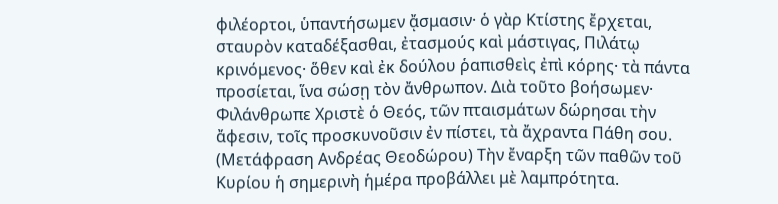φιλέορτοι, ὑπαντήσωμεν ᾄσμασιν· ὁ γὰρ Κτίστης ἔρχεται, σταυρὸν καταδέξασθαι, ἐτασμούς καὶ μάστιγας, Πιλάτῳ κρινόμενος· ὅθεν καὶ ἐκ δούλου ῥαπισθεὶς ἐπὶ κόρης· τὰ πάντα προσίεται, ἵνα σώσῃ τὸν ἄνθρωπον. Διὰ τοῦτο βοήσωμεν· Φιλάνθρωπε Χριστὲ ὁ Θεός, τῶν πταισμάτων δώρησαι τὴν ἄφεσιν, τοῖς προσκυνοῦσιν ἐν πίστει, τὰ ἄχραντα Πάθη σου. (Μετάφραση Ανδρέας Θεοδώρου) Τὴν ἔναρξη τῶν παθῶν τοῦ Κυρίου ἡ σημερινὴ ἡμέρα προβάλλει μὲ λαμπρότητα.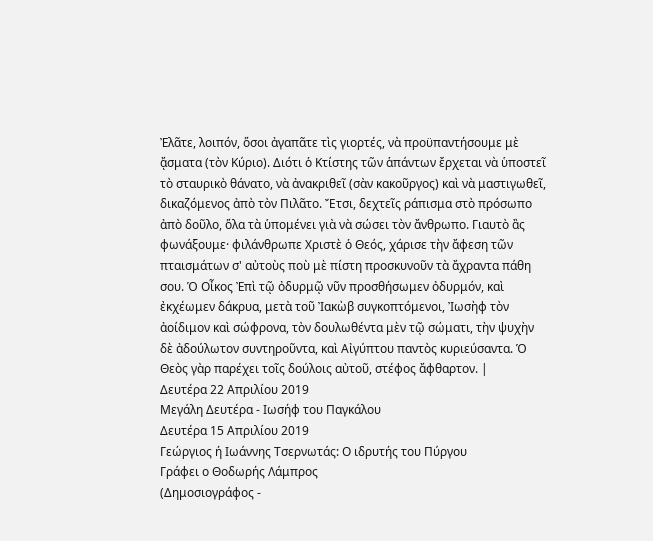Ἐλᾶτε, λοιπόν, ὅσοι ἀγαπᾶτε τὶς γιορτές, νὰ προϋπαντήσουμε μὲ ᾄσματα (τὸν Κύριο). Διότι ὁ Κτίστης τῶν ἁπάντων ἔρχεται νὰ ὑποστεῖ τὸ σταυρικὸ θάνατο, νὰ ἀνακριθεῖ (σὰν κακοῦργος) καὶ νὰ μαστιγωθεῖ, δικαζόμενος ἀπὸ τὸν Πιλᾶτο. Ἔτσι, δεχτεῖς ράπισμα στὸ πρόσωπο ἀπὸ δοῦλο, ὅλα τὰ ὑπομένει γιὰ νὰ σώσει τὸν ἄνθρωπο. Γιαυτὸ ἂς φωνάξουμε· φιλάνθρωπε Χριστὲ ὁ Θεός, χάρισε τὴν ἄφεση τῶν πταισμάτων σ' αὐτοὺς ποὺ μὲ πίστη προσκυνοῦν τὰ ἄχραντα πάθη σου. Ὁ Οἶκος Ἐπὶ τῷ ὀδυρμῷ νῦν προσθήσωμεν ὀδυρμόν, καὶ ἐκχέωμεν δάκρυα, μετὰ τοῦ Ἰακὼβ συγκοπτόμενοι, Ἰωσὴφ τὸν ἀοίδιμον καὶ σώφρονα, τὸν δουλωθέντα μὲν τῷ σώματι, τὴν ψυχὴν δὲ ἀδούλωτον συντηροῦντα, καὶ Αἰγύπτου παντὸς κυριεύσαντα. Ὁ Θεὸς γὰρ παρέχει τοῖς δούλοις αὐτοῦ, στέφος ἄφθαρτον. |
Δευτέρα 22 Απριλίου 2019
Μεγάλη Δευτέρα - Ιωσήφ του Παγκάλου
Δευτέρα 15 Απριλίου 2019
Γεώργιος ή Ιωάννης Τσερνωτάς: Ο ιδρυτής του Πύργου
Γράφει ο Θοδωρής Λάμπρος
(Δημοσιογράφος -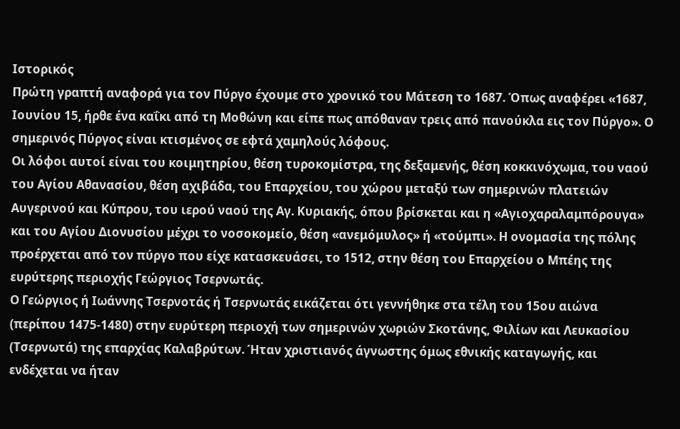Ιστορικός
Πρώτη γραπτή αναφορά για τον Πύργο έχουμε στο χρονικό του Μάτεση το 1687. Όπως αναφέρει «1687, Ιουνίου 15, ήρθε ένα καΐκι από τη Μοθώνη και είπε πως απόθαναν τρεις από πανούκλα εις τον Πύργο». Ο σημερινός Πύργος είναι κτισμένος σε εφτά χαμηλούς λόφους.
Οι λόφοι αυτοί είναι του κοιμητηρίου, θέση τυροκομίστρα, της δεξαμενής, θέση κοκκινόχωμα, του ναού του Αγίου Αθανασίου, θέση αχιβάδα, του Επαρχείου, του χώρου μεταξύ των σημερινών πλατειών Αυγερινού και Κύπρου, του ιερού ναού της Αγ. Κυριακής, όπου βρίσκεται και η «Αγιοχαραλαμπόρουγα» και του Αγίου Διονυσίου μέχρι το νοσοκομείο, θέση «ανεμόμυλος» ή «τούμπι». Η ονομασία της πόλης προέρχεται από τον πύργο που είχε κατασκευάσει, το 1512, στην θέση του Επαρχείου ο Μπέης της ευρύτερης περιοχής Γεώργιος Τσερνωτάς.
Ο Γεώργιος ή Ιωάννης Τσερνοτάς ή Τσερνωτάς εικάζεται ότι γεννήθηκε στα τέλη του 15ου αιώνα (περίπου 1475-1480) στην ευρύτερη περιοχή των σημερινών χωριών Σκοτάνης, Φιλίων και Λευκασίου (Τσερνωτά) της επαρχίας Καλαβρύτων. Ήταν χριστιανός άγνωστης όμως εθνικής καταγωγής, και ενδέχεται να ήταν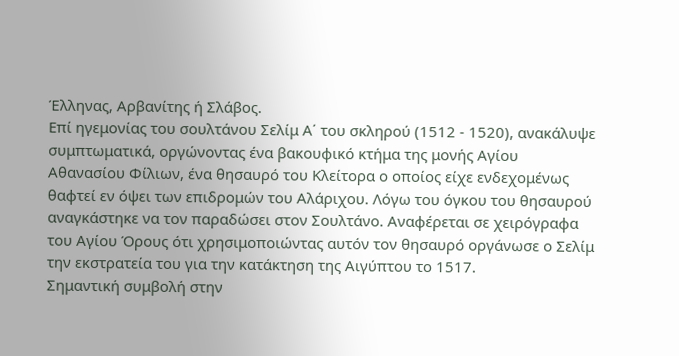Έλληνας, Αρβανίτης ή Σλάβος.
Επί ηγεμονίας του σουλτάνου Σελίμ Α΄ του σκληρού (1512 - 1520), ανακάλυψε συμπτωματικά, οργώνοντας ένα βακουφικό κτήμα της μονής Αγίου Αθανασίου Φίλιων, ένα θησαυρό του Κλείτορα ο οποίος είχε ενδεχομένως θαφτεί εν όψει των επιδρομών του Αλάριχου. Λόγω του όγκου του θησαυρού αναγκάστηκε να τον παραδώσει στον Σουλτάνο. Αναφέρεται σε χειρόγραφα του Αγίου Όρους ότι χρησιμοποιώντας αυτόν τον θησαυρό οργάνωσε ο Σελίμ την εκστρατεία του για την κατάκτηση της Αιγύπτου το 1517.
Σημαντική συμβολή στην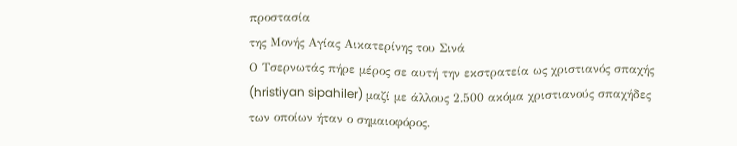προστασία
της Μονής Αγίας Αικατερίνης του Σινά
Ο Τσερνωτάς πήρε μέρος σε αυτή την εκστρατεία ως χριστιανός σπαχής (hristiyan sipahiler) μαζί με άλλους 2.500 ακόμα χριστιανούς σπαχήδες των οποίων ήταν ο σημαιοφόρος.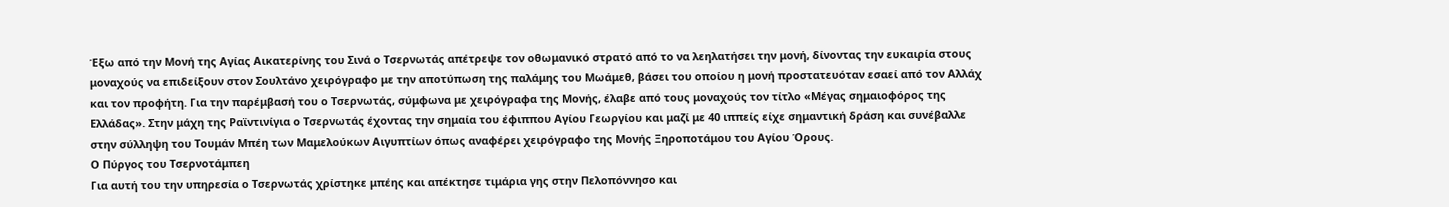Έξω από την Μονή της Αγίας Αικατερίνης του Σινά ο Τσερνωτάς απέτρεψε τον οθωμανικό στρατό από το να λεηλατήσει την μονή, δίνοντας την ευκαιρία στους μοναχούς να επιδείξουν στον Σουλτάνο χειρόγραφο με την αποτύπωση της παλάμης του Μωάμεθ, βάσει του οποίου η μονή προστατευόταν εσαεί από τον Αλλάχ και τον προφήτη. Για την παρέμβασή του ο Τσερνωτάς, σύμφωνα με χειρόγραφα της Μονής, έλαβε από τους μοναχούς τον τίτλο «Μέγας σημαιοφόρος της Ελλάδας». Στην μάχη της Ραϊντινίγια ο Τσερνωτάς έχοντας την σημαία του έφιππου Αγίου Γεωργίου και μαζί με 40 ιππείς είχε σημαντική δράση και συνέβαλλε στην σύλληψη του Τουμάν Μπέη των Μαμελούκων Αιγυπτίων όπως αναφέρει χειρόγραφο της Μονής Ξηροποτάμου του Αγίου Όρους.
Ο Πύργος του Τσερνοτάμπεη
Για αυτή του την υπηρεσία ο Τσερνωτάς χρίστηκε μπέης και απέκτησε τιμάρια γης στην Πελοπόννησο και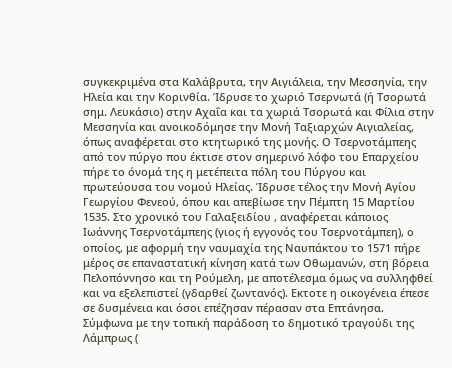συγκεκριμένα στα Καλάβρυτα, την Αιγιάλεια, την Μεσσηνία, την Ηλεία και την Κορινθία. Ίδρυσε το χωριό Τσερνωτά (ή Τσορωτά σημ. Λευκάσιο) στην Αχαΐα και τα χωριά Τσορωτά και Φίλια στην Μεσσηνία και ανοικοδόμησε την Μονή Ταξιαρχών Αιγιαλείας, όπως αναφέρεται στο κτητωρικό της μονής. Ο Τσερνοτάμπεης από τον πύργο που έκτισε στον σημερινό λόφο του Επαρχείου πήρε το όνομά της η μετέπειτα πόλη του Πύργου και πρωτεύουσα του νομού Ηλείας. Ίδρυσε τέλος την Μονή Αγίου Γεωργίου Φενεού, όπου και απεβίωσε την Πέμπτη 15 Μαρτίου 1535. Στο χρονικό του Γαλαξειδίου , αναφέρεται κάποιος Ιωάννης Τσερνοτάμπεης (γιος ή εγγονός του Τσερνοτάμπεη), ο οποίος, με αφορμή την ναυμαχία της Ναυπάκτου το 1571 πήρε μέρος σε επαναστατική κίνηση κατά των Οθωμανών, στη βόρεια Πελοπόννησο και τη Ρούμελη, με αποτέλεσμα όμως να συλληφθεί και να εξελεπιστεί (γδαρθεί ζωντανός). Εκτοτε η οικογένεια έπεσε σε δυσμένεια και όσοι επέζησαν πέρασαν στα Επτάνησα. Σύμφωνα με την τοπική παράδοση το δημοτικό τραγούδι της Λάμπρως (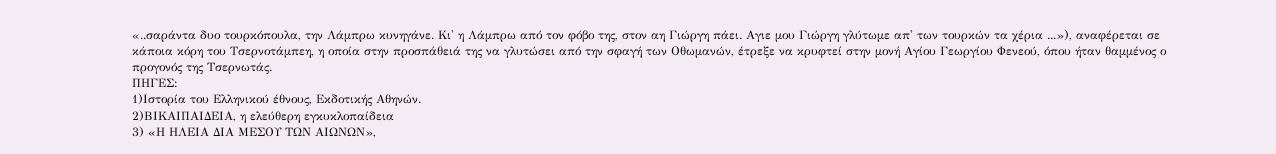«..σαράντα δυο τουρκόπουλα, την Λάμπρω κυνηγάνε. Κι' η Λάμπρω από τον φόβο της, στον αη Γιώργη πάει. Αγιε μου Γιώργη γλύτωμε απ' των τουρκών τα χέρια ...»), αναφέρεται σε κάποια κόρη του Τσερνοτάμπεη, η οποία στην προσπάθειά της να γλυτώσει από την σφαγή των Οθωμανών, έτρεξε να κρυφτεί στην μονή Αγίου Γεωργίου Φενεού, όπου ήταν θαμμένος ο προγονός της Τσερνωτάς.
ΠΗΓΕΣ:
1)Ιστορία του Ελληνικού έθνους, Εκδοτικής Αθηνών.
2)ΒΙΚΑΙΠΑΙΔΕΙΑ, η ελεύθερη εγκυκλοπαίδεια
3) «Η ΗΛΕΙΑ ΔΙΑ ΜΕΣΟΥ ΤΩΝ ΑΙΩΝΩΝ»,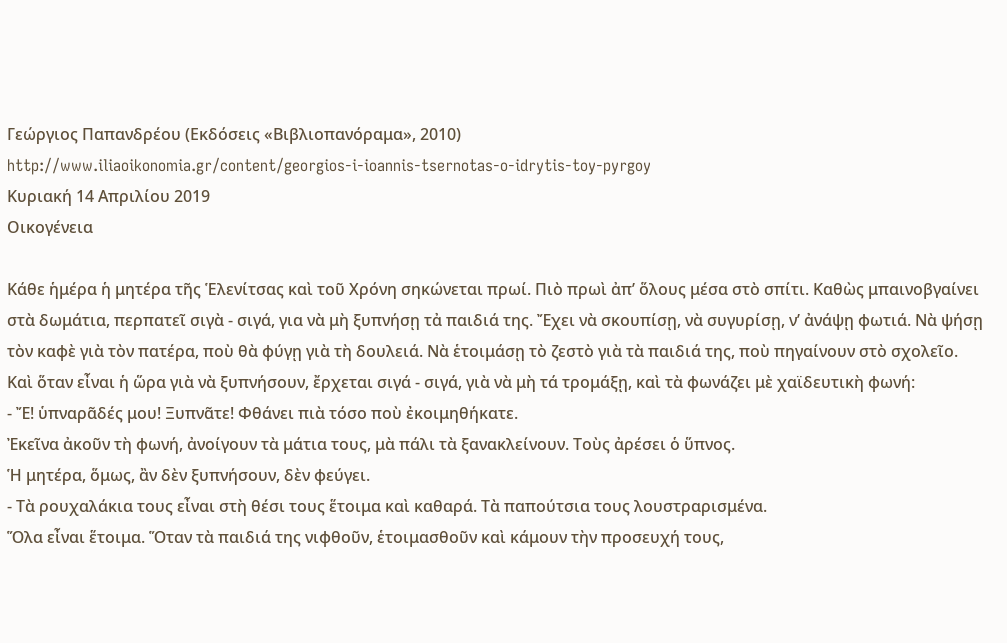Γεώργιος Παπανδρέου (Εκδόσεις «Βιβλιοπανόραμα», 2010)
http://www.iliaoikonomia.gr/content/georgios-i-ioannis-tsernotas-o-idrytis-toy-pyrgoy
Κυριακή 14 Απριλίου 2019
Οικογένεια

Κάθε ἡμέρα ἡ μητέρα τῆς Ἑλενίτσας καὶ τοῦ Χρόνη σηκώνεται πρωί. Πιὸ πρωὶ ἀπ’ ὅλους μέσα στὸ σπίτι. Καθὼς μπαινοβγαίνει στὰ δωμάτια, περπατεῖ σιγὰ - σιγά, για νὰ μὴ ξυπνήσῃ τἀ παιδιά της. Ἔχει νὰ σκουπίσῃ, νὰ συγυρίσῃ, ν’ ἀνάψῃ φωτιά. Νὰ ψήσῃ τὸν καφὲ γιὰ τὸν πατέρα, ποὺ θὰ φύγῃ γιὰ τὴ δουλειά. Νὰ ἑτοιμάσῃ τὸ ζεστὸ γιὰ τὰ παιδιά της, ποὺ πηγαίνουν στὸ σχολεῖο.
Καὶ ὅταν εἶναι ἡ ὥρα γιὰ νὰ ξυπνήσουν, ἔρχεται σιγά - σιγά, γιὰ νὰ μὴ τά τρομάξῃ, καὶ τὰ φωνάζει μὲ χαϊδευτικὴ φωνή:
- Ἔ! ὑπναρᾶδές μου! Ξυπνᾶτε! Φθάνει πιὰ τόσο ποὺ ἐκοιμηθήκατε.
Ἐκεῖνα ἀκοῦν τὴ φωνή, ἀνοίγουν τὰ μάτια τους, μὰ πάλι τὰ ξανακλείνουν. Τοὺς ἀρέσει ὁ ὕπνος.
Ἡ μητέρα, ὅμως, ἂν δὲν ξυπνήσουν, δὲν φεύγει.
- Τὰ ρουχαλάκια τους εἶναι στὴ θέσι τους ἕτοιμα καὶ καθαρά. Τὰ παπούτσια τους λουστραρισμένα.
Ὅλα εἶναι ἕτοιμα. Ὅταν τὰ παιδιά της νιφθοῦν, ἑτοιμασθοῦν καὶ κάμουν τὴν προσευχή τους,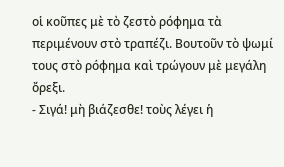οἱ κοῦπες μὲ τὸ ζεστὸ ρόφημα τὰ περιμένουν στὸ τραπέζι. Βουτοῦν τὸ ψωμί τους στὸ ρόφημα καὶ τρώγουν μὲ μεγάλη ὄρεξι.
- Σιγά! μὴ βιάζεσθε! τοὺς λέγει ἡ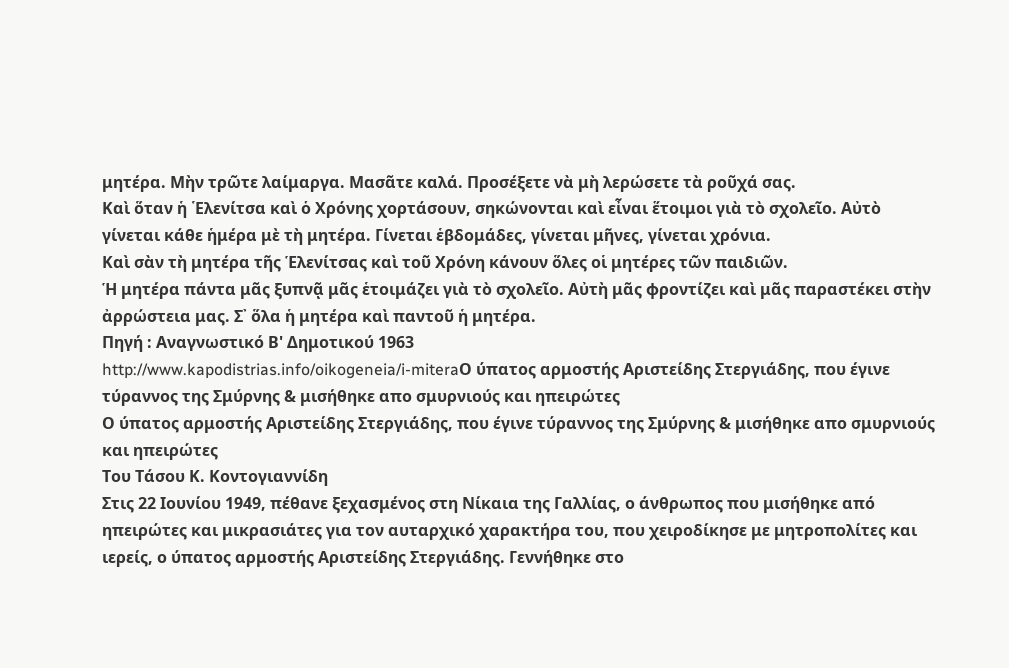μητέρα. Μὴν τρῶτε λαίμαργα. Μασᾶτε καλά. Προσέξετε νὰ μὴ λερώσετε τὰ ροῦχά σας.
Καὶ ὅταν ἡ ῾Ελενίτσα καὶ ὁ Χρόνης χορτάσουν, σηκώνονται καὶ εἶναι ἕτοιμοι γιὰ τὸ σχολεῖο. Αὐτὸ γίνεται κάθε ἡμέρα μὲ τὴ μητέρα. Γίνεται ἑβδομάδες, γίνεται μῆνες, γίνεται χρόνια.
Καὶ σὰν τὴ μητέρα τῆς Ἑλενίτσας καὶ τοῦ Χρόνη κάνουν ὅλες οἱ μητέρες τῶν παιδιῶν.
Ἡ μητέρα πάντα μᾶς ξυπνᾷ μᾶς ἑτοιμάζει γιὰ τὸ σχολεῖο. Αὐτὴ μᾶς φροντίζει καὶ μᾶς παραστέκει στὴν ἀρρώστεια μας. Σ᾽ ὅλα ἡ μητέρα καὶ παντοῦ ἡ μητέρα.
Πηγή : Αναγνωστικό Β' Δημοτικού 1963
http://www.kapodistrias.info/oikogeneia/i-miteraΟ ύπατος αρμοστής Αριστείδης Στεργιάδης, που έγινε τύραννος της Σμύρνης & μισήθηκε απο σμυρνιούς και ηπειρώτες
Ο ύπατος αρμοστής Αριστείδης Στεργιάδης, που έγινε τύραννος της Σμύρνης & μισήθηκε απο σμυρνιούς και ηπειρώτες
Του Τάσου Κ. Κοντογιαννίδη
Στις 22 Ιουνίου 1949, πέθανε ξεχασμένος στη Νίκαια της Γαλλίας, ο άνθρωπος που μισήθηκε από ηπειρώτες και μικρασιάτες για τον αυταρχικό χαρακτήρα του, που χειροδίκησε με μητροπολίτες και ιερείς, ο ύπατος αρμοστής Αριστείδης Στεργιάδης. Γεννήθηκε στο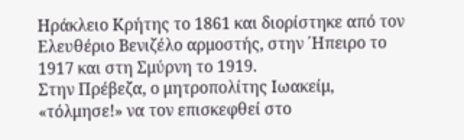Ηράκλειο Κρήτης το 1861 και διορίστηκε από τον Ελευθέριο Βενιζέλο αρμοστής, στην ΄Ηπειρο το 1917 και στη Σμύρνη το 1919.
Στην Πρέβεζα, ο μητροπολίτης Ιωακείμ, «τόλμησε!» να τον επισκεφθεί στο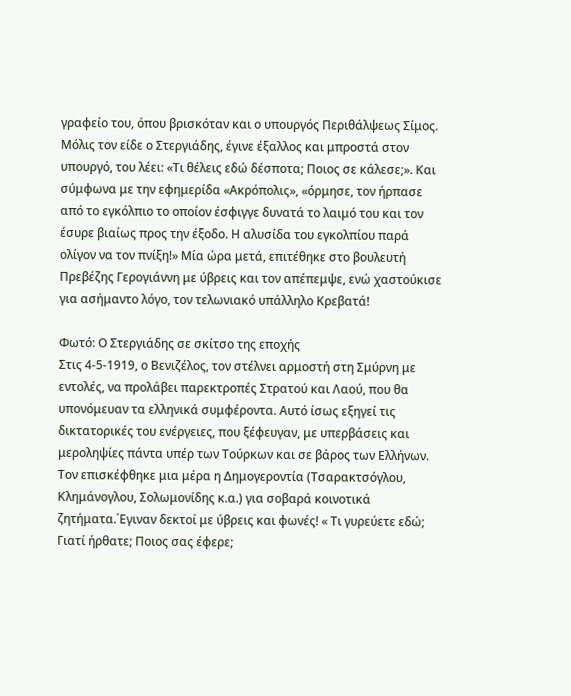γραφείο του, όπου βρισκόταν και ο υπουργός Περιθάλψεως Σίμος. Μόλις τον είδε ο Στεργιάδης, έγινε έξαλλος και μπροστά στον υπουργό, του λέει: «Τι θέλεις εδώ δέσποτα; Ποιος σε κάλεσε;». Και σύμφωνα με την εφημερίδα «Ακρόπολις», «όρμησε, τον ήρπασε από το εγκόλπιο το οποίον έσφιγγε δυνατά το λαιμό του και τον έσυρε βιαίως προς την έξοδο. Η αλυσίδα του εγκολπίου παρά ολίγον να τον πνίξη!» Μία ώρα μετά, επιτέθηκε στο βουλευτή Πρεβέζης Γερογιάννη με ύβρεις και τον απέπεμψε, ενώ χαστούκισε για ασήμαντο λόγο, τον τελωνιακό υπάλληλο Κρεβατά!

Φωτό: Ο Στεργιάδης σε σκίτσο της εποχής
Στις 4-5-1919, ο Βενιζέλος, τον στέλνει αρμοστή στη Σμύρνη με εντολές, να προλάβει παρεκτροπές Στρατού και Λαού, που θα υπονόμευαν τα ελληνικά συμφέροντα. Αυτό ίσως εξηγεί τις δικτατορικές του ενέργειες, που ξέφευγαν, με υπερβάσεις και μεροληψίες πάντα υπέρ των Τούρκων και σε βάρος των Ελλήνων.
Τον επισκέφθηκε μια μέρα η Δημογεροντία (Τσαρακτσόγλου, Κλημάνογλου, Σολωμονίδης κ.α.) για σοβαρά κοινοτικά ζητήματα.΄Εγιναν δεκτοί με ύβρεις και φωνές! « Τι γυρεύετε εδώ; Γιατί ήρθατε; Ποιος σας έφερε;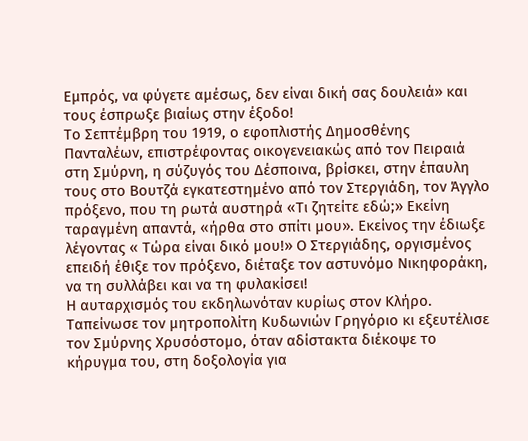Εμπρός, να φύγετε αμέσως, δεν είναι δική σας δουλειά» και τους έσπρωξε βιαίως στην έξοδο!
Το Σεπτέμβρη του 1919, ο εφοπλιστής Δημοσθένης Πανταλέων, επιστρέφοντας οικογενειακώς από τον Πειραιά στη Σμύρνη, η σύζυγός του Δέσποινα, βρίσκει, στην έπαυλη τους στο Βουτζά εγκατεστημένο από τον Στεργιάδη, τον Άγγλο πρόξενο, που τη ρωτά αυστηρά «Τι ζητείτε εδώ;» Εκείνη ταραγμένη απαντά, «ήρθα στο σπίτι μου». Εκείνος την έδιωξε λέγοντας « Τώρα είναι δικό μου!» Ο Στεργιάδης, οργισμένος επειδή έθιξε τον πρόξενο, διέταξε τον αστυνόμο Νικηφοράκη, να τη συλλάβει και να τη φυλακίσει!
Η αυταρχισμός του εκδηλωνόταν κυρίως στον Κλήρο. Ταπείνωσε τον μητροπολίτη Κυδωνιών Γρηγόριο κι εξευτέλισε τον Σμύρνης Χρυσόστομο, όταν αδίστακτα διέκοψε το κήρυγμα του, στη δοξολογία για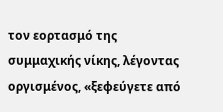τον εορτασμό της συμμαχικής νίκης, λέγοντας οργισμένος, «ξεφεύγετε από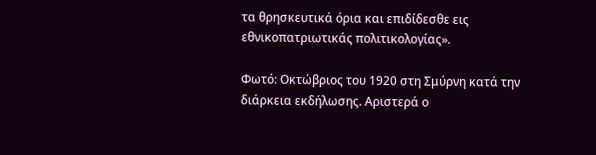τα θρησκευτικά όρια και επιδίδεσθε εις εθνικοπατριωτικάς πολιτικολογίας».

Φωτό: Οκτώβριος του 1920 στη Σμύρνη κατά την διάρκεια εκδήλωσης. Αριστερά ο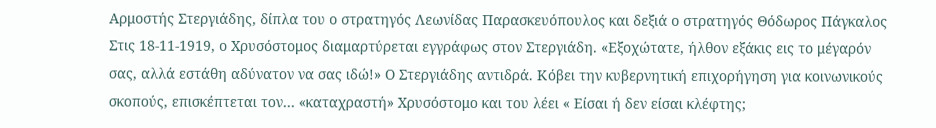Αρμοστής Στεργιάδης, δίπλα του ο στρατηγός Λεωνίδας Παρασκευόπουλος και δεξιά ο στρατηγός Θόδωρος Πάγκαλος
Στις 18-11-1919, ο Χρυσόστομος διαμαρτύρεται εγγράφως στον Στεργιάδη. «Εξοχώτατε, ήλθον εξάκις εις το μέγαρόν σας, αλλά εστάθη αδύνατον να σας ιδώ!» Ο Στεργιάδης αντιδρά. Κόβει την κυβερνητική επιχορήγηση για κοινωνικούς σκοπούς, επισκέπτεται τον… «καταχραστή» Χρυσόστομο και του λέει « Είσαι ή δεν είσαι κλέφτης;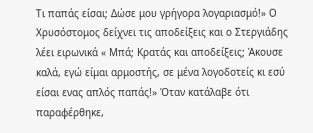Τι παπάς είσαι; Δώσε μου γρήγορα λογαριασμό!» Ο Χρυσόστομος δείχνει τις αποδείξεις και ο Στεργιάδης λέει ειρωνικά « Μπά; Κρατάς και αποδείξεις; Άκουσε καλά, εγώ είμαι αρμοστής, σε μένα λογοδοτείς κι εσύ είσαι ενας απλός παπάς!» Όταν κατάλαβε ότι παραφέρθηκε,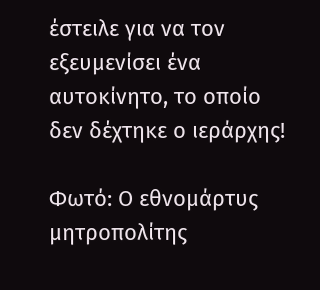έστειλε για να τον εξευμενίσει ένα αυτοκίνητο, το οποίο δεν δέχτηκε ο ιεράρχης!

Φωτό: Ο εθνομάρτυς μητροπολίτης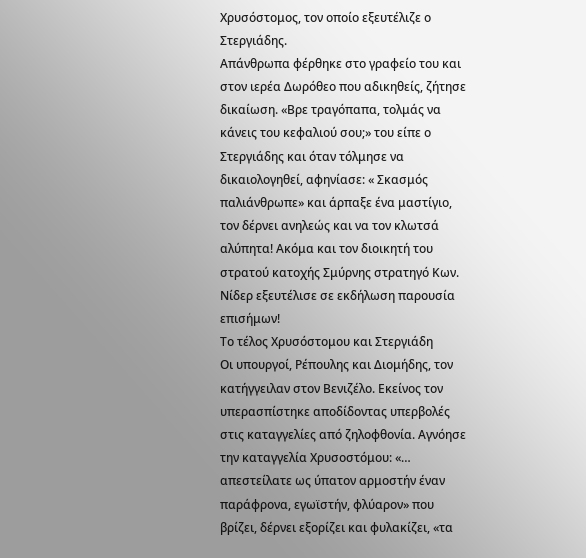Χρυσόστομος, τον οποίο εξευτέλιζε ο Στεργιάδης.
Απάνθρωπα φέρθηκε στο γραφείο του και στον ιερέα Δωρόθεο που αδικηθείς, ζήτησε δικαίωση. «Βρε τραγόπαπα, τολμάς να κάνεις του κεφαλιού σου;» του είπε ο Στεργιάδης και όταν τόλμησε να δικαιολογηθεί, αφηνίασε: « Σκασμός παλιάνθρωπε» και άρπαξε ένα μαστίγιο, τον δέρνει ανηλεώς και να τον κλωτσά αλύπητα! Ακόμα και τον διοικητή του στρατού κατοχής Σμύρνης στρατηγό Κων. Νίδερ εξευτέλισε σε εκδήλωση παρουσία επισήμων!
Το τέλος Χρυσόστομου και Στεργιάδη
Οι υπουργοί, Ρέπουλης και Διομήδης, τον κατήγγειλαν στον Βενιζέλο. Εκείνος τον υπερασπίστηκε αποδίδοντας υπερβολές στις καταγγελίες από ζηλοφθονία. Αγνόησε την καταγγελία Χρυσοστόμου: «… απεστείλατε ως ύπατον αρμοστήν έναν παράφρονα, εγωϊστήν, φλύαρον» που βρίζει, δέρνει εξορίζει και φυλακίζει, «τα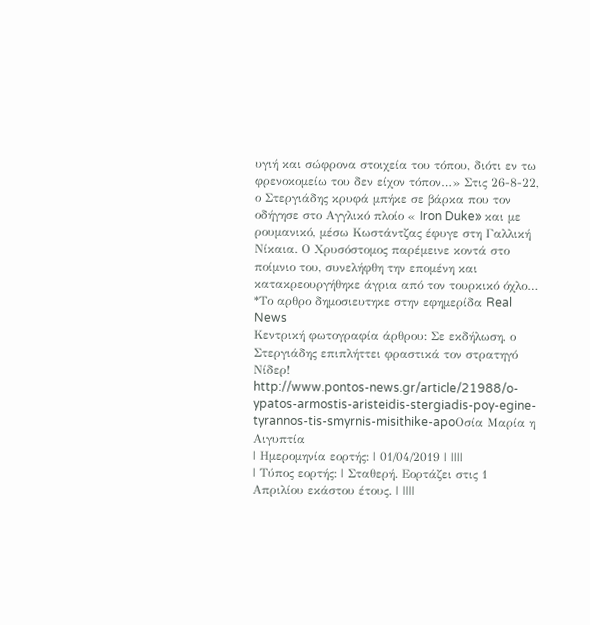υγιή και σώφρονα στοιχεία του τόπου, διότι εν τω φρενοκομείω του δεν είχον τόπον…» Στις 26-8-22, ο Στεργιάδης κρυφά μπήκε σε βάρκα που τον οδήγησε στο Αγγλικό πλοίο « Iron Duke» και με ρουμανικό, μέσω Κωστάντζας έφυγε στη Γαλλική Νίκαια. Ο Χρυσόστομος παρέμεινε κοντά στο ποίμνιο του, συνελήφθη την επομένη και κατακρεουργήθηκε άγρια από τον τουρκικό όχλο…
*Το αρθρο δημοσιευτηκε στην εφημερίδα Real News
Κεντρική φωτογραφία άρθρου: Σε εκδήλωση, ο Στεργιάδης επιπλήττει φραστικά τον στρατηγό Νίδερ!
http://www.pontos-news.gr/article/21988/o-ypatos-armostis-aristeidis-stergiadis-poy-egine-tyrannos-tis-smyrnis-misithike-apoΟσία Μαρία η Αιγυπτία
| Ημερομηνία εορτής: | 01/04/2019 | ||||
| Τύπος εορτής: | Σταθερή. Εορτάζει στις 1 Απριλίου εκάστου έτους. | ||||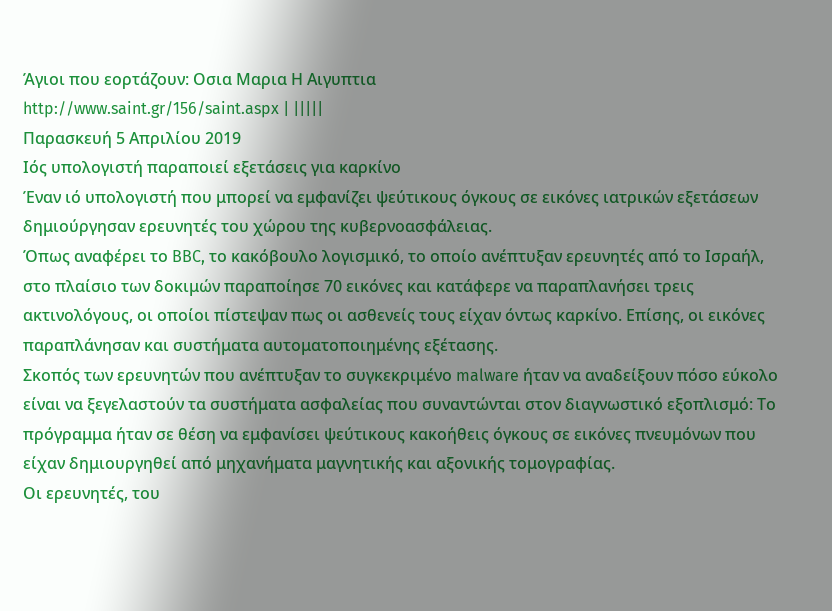Άγιοι που εορτάζουν: Οσια Μαρια Η Αιγυπτια
http://www.saint.gr/156/saint.aspx | |||||
Παρασκευή 5 Απριλίου 2019
Ιός υπολογιστή παραποιεί εξετάσεις για καρκίνο
Έναν ιό υπολογιστή που μπορεί να εμφανίζει ψεύτικους όγκους σε εικόνες ιατρικών εξετάσεων δημιούργησαν ερευνητές του χώρου της κυβερνοασφάλειας.
Όπως αναφέρει το BBC, το κακόβουλο λογισμικό, το οποίο ανέπτυξαν ερευνητές από το Ισραήλ, στο πλαίσιο των δοκιμών παραποίησε 70 εικόνες και κατάφερε να παραπλανήσει τρεις ακτινολόγους, οι οποίοι πίστεψαν πως οι ασθενείς τους είχαν όντως καρκίνο. Επίσης, οι εικόνες παραπλάνησαν και συστήματα αυτοματοποιημένης εξέτασης.
Σκοπός των ερευνητών που ανέπτυξαν το συγκεκριμένο malware ήταν να αναδείξουν πόσο εύκολο είναι να ξεγελαστούν τα συστήματα ασφαλείας που συναντώνται στον διαγνωστικό εξοπλισμό: Το πρόγραμμα ήταν σε θέση να εμφανίσει ψεύτικους κακοήθεις όγκους σε εικόνες πνευμόνων που είχαν δημιουργηθεί από μηχανήματα μαγνητικής και αξονικής τομογραφίας.
Οι ερευνητές, του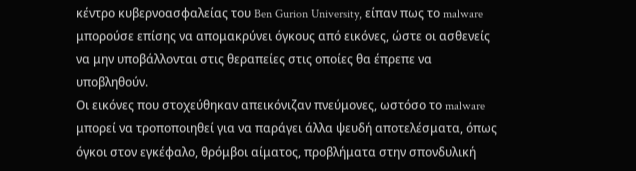κέντρο κυβερνοασφαλείας του Ben Gurion University, είπαν πως το malware μπορούσε επίσης να απομακρύνει όγκους από εικόνες, ώστε οι ασθενείς να μην υποβάλλονται στις θεραπείες στις οποίες θα έπρεπε να υποβληθούν.
Οι εικόνες που στοχεύθηκαν απεικόνιζαν πνεύμονες, ωστόσο το malware μπορεί να τροποποιηθεί για να παράγει άλλα ψευδή αποτελέσματα, όπως όγκοι στον εγκέφαλο, θρόμβοι αίματος, προβλήματα στην σπονδυλική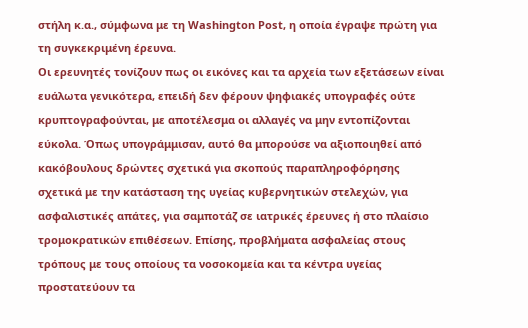στήλη κ.α., σύμφωνα με τη Washington Post, η οποία έγραψε πρώτη για τη συγκεκριμένη έρευνα.
Οι ερευνητές τονίζουν πως οι εικόνες και τα αρχεία των εξετάσεων είναι ευάλωτα γενικότερα, επειδή δεν φέρουν ψηφιακές υπογραφές ούτε κρυπτογραφούνται, με αποτέλεσμα οι αλλαγές να μην εντοπίζονται εύκολα. Όπως υπογράμμισαν, αυτό θα μπορούσε να αξιοποιηθεί από κακόβουλους δρώντες σχετικά για σκοπούς παραπληροφόρησης σχετικά με την κατάσταση της υγείας κυβερνητικών στελεχών, για ασφαλιστικές απάτες, για σαμποτάζ σε ιατρικές έρευνες ή στο πλαίσιο τρομοκρατικών επιθέσεων. Επίσης, προβλήματα ασφαλείας στους τρόπους με τους οποίους τα νοσοκομεία και τα κέντρα υγείας προστατεύουν τα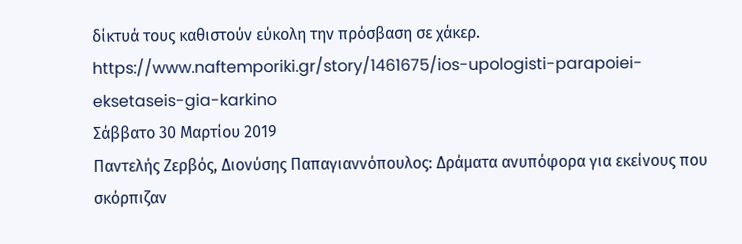δίκτυά τους καθιστούν εύκολη την πρόσβαση σε χάκερ.
https://www.naftemporiki.gr/story/1461675/ios-upologisti-parapoiei-eksetaseis-gia-karkino
Σάββατο 30 Μαρτίου 2019
Παντελής Ζερβός, Διονύσης Παπαγιαννόπουλος: Δράματα ανυπόφορα για εκείνους που σκόρπιζαν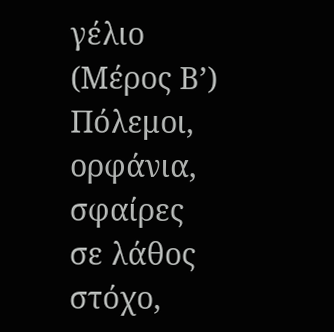γέλιο (Μέρος Β’) Πόλεμοι, ορφάνια, σφαίρες σε λάθος στόχο,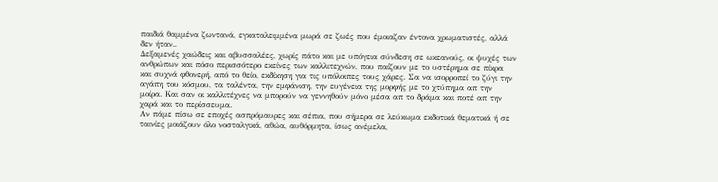παιδιά θαμμένα ζωντανά, εγκαταλειμμένα μωρά σε ζωές που έμοιαζαν έντονα χρωματιστές, αλλά δεν ήταν..
Δεξαμενές χαώδεις και αβυσσαλέες, χωρίς πάτο και με υπόγεια σύνδεση σε ωκεανούς, οι ψυχές των ανθρώπων και πόσο περισσότερο εκείνες των καλλιτεχνών, που παίζουν με το υστέρημα σε πίκρα και συχνά φθονερή, από το θείο, εκδίκηση για τις υπόλοιπες τους χάρες. Σα να ισορροπεί το ζύγι την αγάπη του κόσμου, τα ταλέντα, την εμφάνιση, την ευγένεια της μορφής με το χτύπημα απ την μοίρα. Και σαν οι καλλιτέχνες να μπορούν να γεννηθούν μόνο μέσα απ το δράμα και ποτέ απ την χαρά και το περίσσευμα.
Αν πάμε πίσω σε εποχές ασπρόμαυρες και σέπια, που σήμερα σε λεύκωμα εκδοτικά θεματικά ή σε ταινίες μοιάζουν όλο νοσταλγικά, αθώα, αυθόρμητα, ίσως ανέμελα,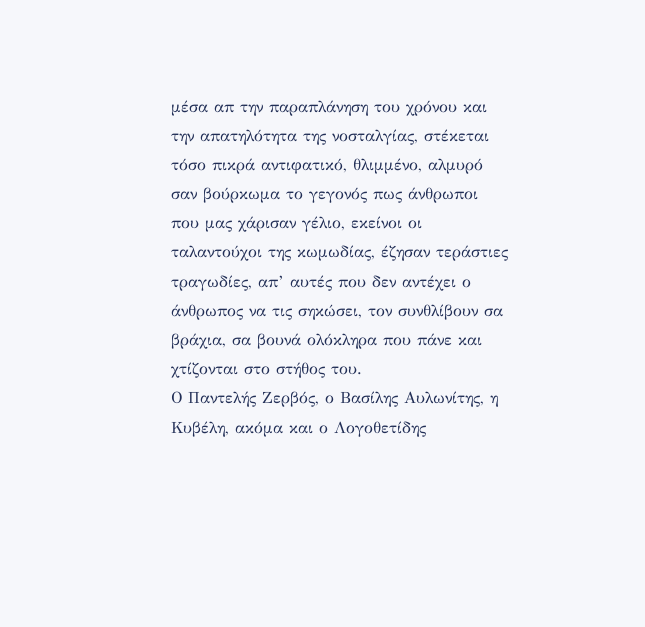μέσα απ την παραπλάνηση του χρόνου και την απατηλότητα της νοσταλγίας, στέκεται τόσο πικρά αντιφατικό, θλιμμένο, αλμυρό σαν βούρκωμα το γεγονός πως άνθρωποι που μας χάρισαν γέλιο, εκείνοι οι ταλαντούχοι της κωμωδίας, έζησαν τεράστιες τραγωδίες, απ’ αυτές που δεν αντέχει ο άνθρωπος να τις σηκώσει, τον συνθλίβουν σα βράχια, σα βουνά ολόκληρα που πάνε και χτίζονται στο στήθος του.
Ο Παντελής Ζερβός, ο Βασίλης Αυλωνίτης, η Κυβέλη, ακόμα και ο Λογοθετίδης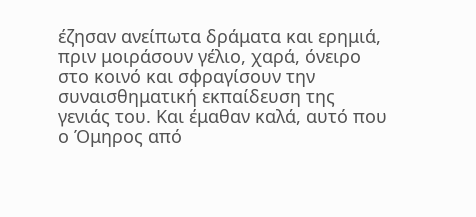έζησαν ανείπωτα δράματα και ερημιά, πριν μοιράσουν γέλιο, χαρά, όνειρο στο κοινό και σφραγίσουν την συναισθηματική εκπαίδευση της γενιάς του. Και έμαθαν καλά, αυτό που ο Όμηρος από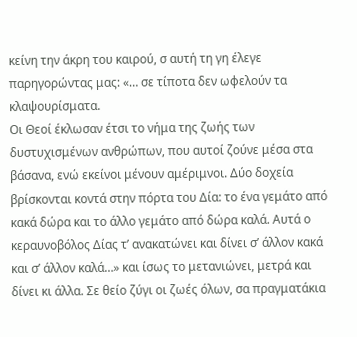κείνη την άκρη του καιρού, σ αυτή τη γη έλεγε παρηγορώντας μας: «… σε τίποτα δεν ωφελούν τα κλαψουρίσματα.
Οι Θεοί έκλωσαν έτσι το νήμα της ζωής των δυστυχισμένων ανθρώπων, που αυτοί ζούνε μέσα στα βάσανα, ενώ εκείνοι μένουν αμέριμνοι. Δύο δοχεία βρίσκονται κοντά στην πόρτα του Δία: το ένα γεμάτο από κακά δώρα και το άλλο γεμάτο από δώρα καλά. Αυτά ο κεραυνοβόλος Δίας τ’ ανακατώνει και δίνει σ’ άλλον κακά και σ’ άλλον καλά…» και ίσως το μετανιώνει, μετρά και δίνει κι άλλα. Σε θείο ζύγι οι ζωές όλων, σα πραγματάκια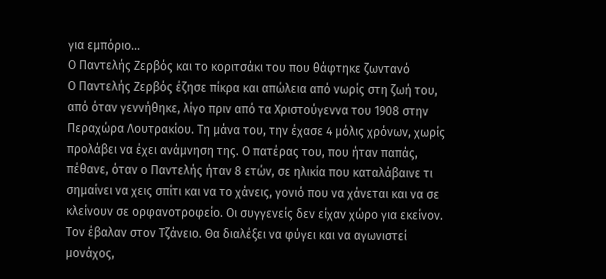για εμπόριο…
Ο Παντελής Ζερβός και το κοριτσάκι του που θάφτηκε ζωντανό
Ο Παντελής Ζερβός έζησε πίκρα και απώλεια από νωρίς στη ζωή του, από όταν γεννήθηκε, λίγο πριν από τα Χριστούγεννα του 1908 στην Περαχώρα Λουτρακίου. Τη μάνα του, την έχασε 4 μόλις χρόνων, χωρίς προλάβει να έχει ανάμνηση της. Ο πατέρας του, που ήταν παπάς, πέθανε, όταν ο Παντελής ήταν 8 ετών, σε ηλικία που καταλάβαινε τι σημαίνει να χεις σπίτι και να το χάνεις, γονιό που να χάνεται και να σε κλείνουν σε ορφανοτροφείο. Οι συγγενείς δεν είχαν χώρο για εκείνον. Τον έβαλαν στον Τζάνειο. Θα διαλέξει να φύγει και να αγωνιστεί μονάχος,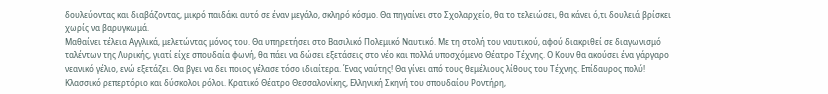δουλεύοντας και διαβάζοντας, μικρό παιδάκι αυτό σε έναν μεγάλο, σκληρό κόσμο. Θα πηγαίνει στο Σχολαρχείο, θα το τελειώσει, θα κάνει ό,τι δουλειά βρίσκει χωρίς να βαρυγκωμά.
Μαθαίνει τέλεια Αγγλικά, μελετώντας μόνος του. Θα υπηρετήσει στο Βασιλικό Πολεμικό Ναυτικό. Με τη στολή του ναυτικού, αφού διακριθεί σε διαγωνισμό ταλέντων της Λυρικής, γιατί είχε σπουδαία φωνή, θα πάει να δώσει εξετάσεις στο νέο και πολλά υποσχόμενο Θέατρο Τέχνης. Ο Κουν θα ακούσει ένα γάργαρο νεανικό γέλιο, ενώ εξετάζει. Θα βγει να δει ποιος γέλασε τόσο ιδιαίτερα. Ένας ναύτης! Θα γίνει από τους θεμέλιους λίθους του Τέχνης. Επίδαυρος πολύ! Κλασσικό ρεπερτόριο και δύσκολοι ρόλοι. Κρατικό Θέατρο Θεσσαλονίκης, Ελληνική Σκηνή του σπουδαίου Ροντήρη,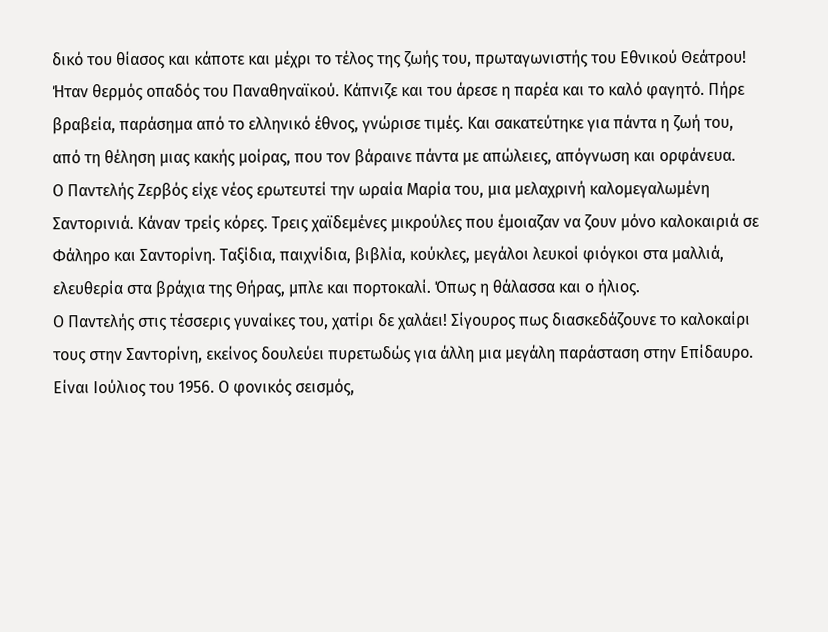δικό του θίασος και κάποτε και μέχρι το τέλος της ζωής του, πρωταγωνιστής του Εθνικού Θεάτρου!
Ήταν θερμός οπαδός του Παναθηναϊκού. Κάπνιζε και του άρεσε η παρέα και το καλό φαγητό. Πήρε βραβεία, παράσημα από το ελληνικό έθνος, γνώρισε τιμές. Και σακατεύτηκε για πάντα η ζωή του, από τη θέληση μιας κακής μοίρας, που τον βάραινε πάντα με απώλειες, απόγνωση και ορφάνευα.
Ο Παντελής Ζερβός είχε νέος ερωτευτεί την ωραία Μαρία του, μια μελαχρινή καλομεγαλωμένη Σαντορινιά. Κάναν τρείς κόρες. Τρεις χαϊδεμένες μικρούλες που έμοιαζαν να ζουν μόνο καλοκαιριά σε Φάληρο και Σαντορίνη. Ταξίδια, παιχνίδια, βιβλία, κούκλες, μεγάλοι λευκοί φιόγκοι στα μαλλιά, ελευθερία στα βράχια της Θήρας, μπλε και πορτοκαλί. Όπως η θάλασσα και ο ήλιος.
Ο Παντελής στις τέσσερις γυναίκες του, χατίρι δε χαλάει! Σίγουρος πως διασκεδάζουνε το καλοκαίρι τους στην Σαντορίνη, εκείνος δουλεύει πυρετωδώς για άλλη μια μεγάλη παράσταση στην Επίδαυρο. Είναι Ιούλιος του 1956. Ο φονικός σεισμός,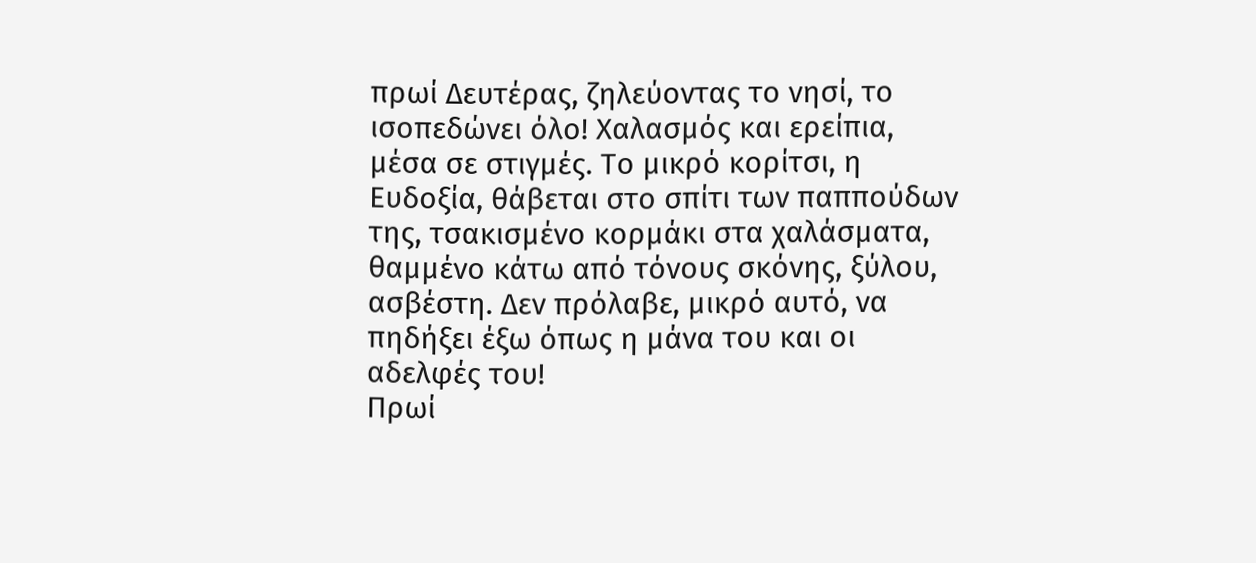πρωί Δευτέρας, ζηλεύοντας το νησί, το ισοπεδώνει όλο! Χαλασμός και ερείπια, μέσα σε στιγμές. Το μικρό κορίτσι, η Ευδοξία, θάβεται στο σπίτι των παππούδων της, τσακισμένο κορμάκι στα χαλάσματα, θαμμένο κάτω από τόνους σκόνης, ξύλου, ασβέστη. Δεν πρόλαβε, μικρό αυτό, να πηδήξει έξω όπως η μάνα του και οι αδελφές του!
Πρωί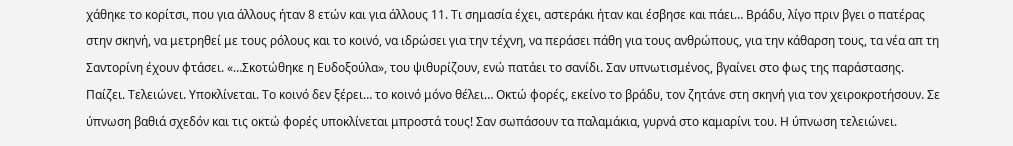χάθηκε το κορίτσι, που για άλλους ήταν 8 ετών και για άλλους 11. Τι σημασία έχει, αστεράκι ήταν και έσβησε και πάει… Βράδυ, λίγο πριν βγει ο πατέρας στην σκηνή, να μετρηθεί με τους ρόλους και το κοινό, να ιδρώσει για την τέχνη, να περάσει πάθη για τους ανθρώπους, για την κάθαρση τους, τα νέα απ τη Σαντορίνη έχουν φτάσει. «…Σκοτώθηκε η Ευδοξούλα», του ψιθυρίζουν, ενώ πατάει το σανίδι. Σαν υπνωτισμένος, βγαίνει στο φως της παράστασης. Παίζει. Τελειώνει. Υποκλίνεται. Το κοινό δεν ξέρει… το κοινό μόνο θέλει… Οκτώ φορές, εκείνο το βράδυ, τον ζητάνε στη σκηνή για τον χειροκροτήσουν. Σε ύπνωση βαθιά σχεδόν και τις οκτώ φορές υποκλίνεται μπροστά τους! Σαν σωπάσουν τα παλαμάκια, γυρνά στο καμαρίνι του. Η ύπνωση τελειώνει.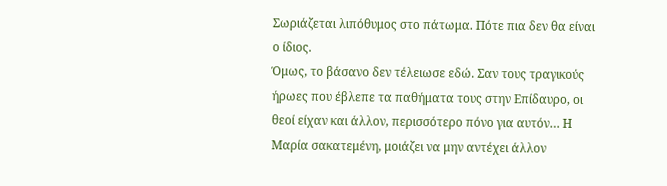Σωριάζεται λιπόθυμος στο πάτωμα. Πότε πια δεν θα είναι ο ίδιος.
Όμως, το βάσανο δεν τέλειωσε εδώ. Σαν τους τραγικούς ήρωες που έβλεπε τα παθήματα τους στην Επίδαυρο, οι θεοί είχαν και άλλον, περισσότερο πόνο για αυτόν… Η Μαρία σακατεμένη, μοιάζει να μην αντέχει άλλον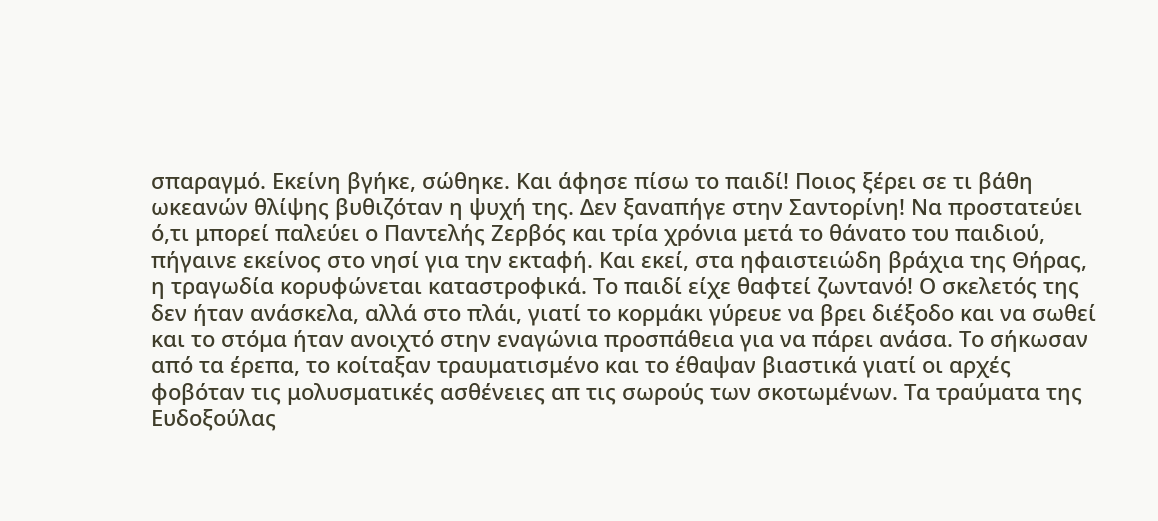σπαραγμό. Εκείνη βγήκε, σώθηκε. Και άφησε πίσω το παιδί! Ποιος ξέρει σε τι βάθη ωκεανών θλίψης βυθιζόταν η ψυχή της. Δεν ξαναπήγε στην Σαντορίνη! Να προστατεύει ό,τι μπορεί παλεύει ο Παντελής Ζερβός και τρία χρόνια μετά το θάνατο του παιδιού, πήγαινε εκείνος στο νησί για την εκταφή. Και εκεί, στα ηφαιστειώδη βράχια της Θήρας, η τραγωδία κορυφώνεται καταστροφικά. Το παιδί είχε θαφτεί ζωντανό! Ο σκελετός της δεν ήταν ανάσκελα, αλλά στο πλάι, γιατί το κορμάκι γύρευε να βρει διέξοδο και να σωθεί και το στόμα ήταν ανοιχτό στην εναγώνια προσπάθεια για να πάρει ανάσα. Το σήκωσαν από τα έρεπα, το κοίταξαν τραυματισμένο και το έθαψαν βιαστικά γιατί οι αρχές φοβόταν τις μολυσματικές ασθένειες απ τις σωρούς των σκοτωμένων. Τα τραύματα της Ευδοξούλας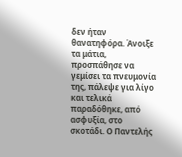δεν ήταν θανατηφόρα. Άνοιξε τα μάτια, προσπάθησε να γεμίσει τα πνευμονία της, πάλεψε για λίγο και τελικά παραδόθηκε, από ασφυξία, στο σκοτάδι. Ο Παντελής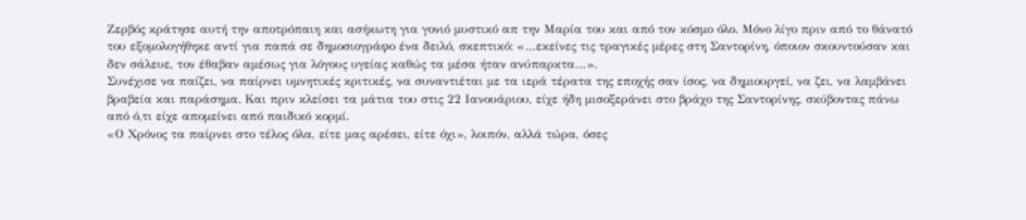Ζερβός κράτησε αυτή την αποτρόπαιη και ασήκωτη για γονιό μυστικό απ την Μαρία του και από τον κόσμο όλο. Μόνο λίγο πριν από το θάνατό του εξομολογήθηκε αντί για παπά σε δημοσιογράφο ένα δειλό, σκεπτικό: «…εκείνες τις τραγικές μέρες στη Σαντορίνη, όποιον σκουντούσαν και δεν σάλευε, τον έθαβαν αμέσως για λόγους υγείας καθώς τα μέσα ήταν ανύπαρκτα…».
Συνέχισε να παίζει, να παίρνει υμνητικές κριτικές, να συναντιέται με τα ιερά τέρατα της εποχής σαν ίσος, να δημιουργεί, να ζει, να λαμβάνει βραβεία και παράσημα. Και πριν κλείσει τα μάτια του στις 22 Ιανουάριου, είχε ήδη μισοξεράνει στο βράχο της Σαντορίνης, σκύβοντας πάνω από ό,τι είχε απομείνει από παιδικό κορμί.
«Ο Χρόνος τα παίρνει στο τέλος όλα, είτε μας αρέσει, είτε όχι», λοιπόν, αλλά τώρα, όσες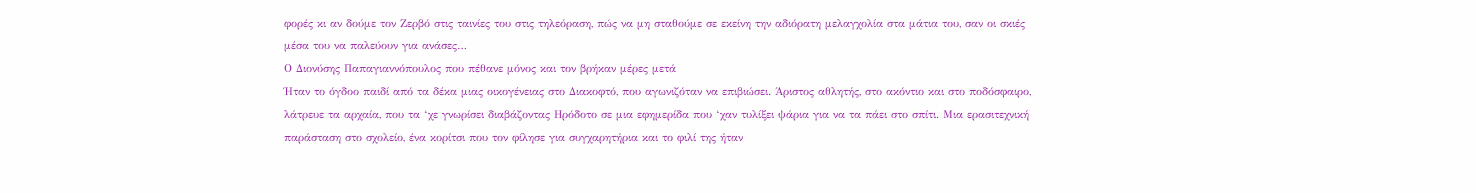φορές κι αν δούμε τον Ζερβό στις ταινίες του στις τηλεόραση, πώς να μη σταθούμε σε εκείνη την αδιόρατη μελαγχολία στα μάτια του, σαν οι σκιές μέσα του να παλεύουν για ανάσες…
Ο Διονύσης Παπαγιαννόπουλος που πέθανε μόνος και τον βρήκαν μέρες μετά
Ήταν το όγδοο παιδί από τα δέκα μιας οικογένειας στο Διακοφτό, που αγωνιζόταν να επιβιώσει. Άριστος αθλητής, στο ακόντιο και στο ποδόσφαιρο, λάτρευε τα αρχαία, που τα ‘χε γνωρίσει διαβάζοντας Ηρόδοτο σε μια εφημερίδα που ‘χαν τυλίξει ψάρια για να τα πάει στο σπίτι. Μια ερασιτεχνική παράσταση στο σχολείο, ένα κορίτσι που τον φίλησε για συγχαρητήρια και το φιλί της ήταν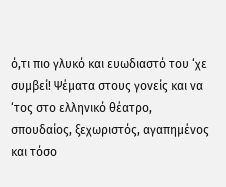ό,τι πιο γλυκό και ευωδιαστό του ‘χε συμβεί! Ψέματα στους γονείς και να ‘τος στο ελληνικό θέατρο, σπουδαίος, ξεχωριστός, αγαπημένος και τόσο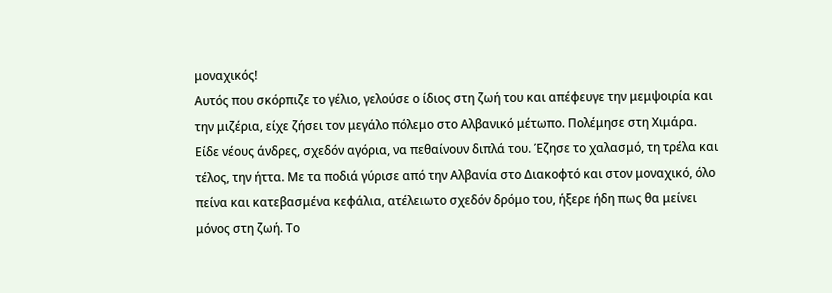μοναχικός!
Αυτός που σκόρπιζε το γέλιο, γελούσε ο ίδιος στη ζωή του και απέφευγε την μεμψοιρία και την μιζέρια, είχε ζήσει τον μεγάλο πόλεμο στο Αλβανικό μέτωπο. Πολέμησε στη Χιμάρα. Είδε νέους άνδρες, σχεδόν αγόρια, να πεθαίνουν διπλά του. Έζησε το χαλασμό, τη τρέλα και τέλος, την ήττα. Με τα ποδιά γύρισε από την Αλβανία στο Διακοφτό και στον μοναχικό, όλο πείνα και κατεβασμένα κεφάλια, ατέλειωτο σχεδόν δρόμο του, ήξερε ήδη πως θα μείνει μόνος στη ζωή. Το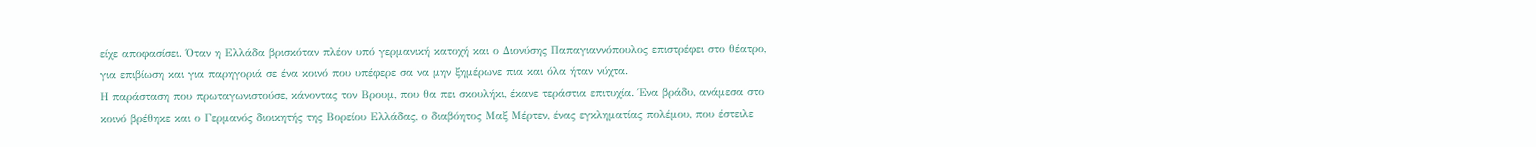είχε αποφασίσει. Όταν η Ελλάδα βρισκόταν πλέον υπό γερμανική κατοχή και ο Διονύσης Παπαγιαννόπουλος επιστρέφει στο θέατρο, για επιβίωση και για παρηγοριά σε ένα κοινό που υπέφερε σα να μην ξημέρωνε πια και όλα ήταν νύχτα.
Η παράσταση που πρωταγωνιστούσε, κάνοντας τον Βρουμ, που θα πει σκουλήκι, έκανε τεράστια επιτυχία. Ένα βράδυ, ανάμεσα στο κοινό βρέθηκε και ο Γερμανός διοικητής της Βορείου Ελλάδας, ο διαβόητος Μαξ Μέρτεν, ένας εγκληματίας πολέμου, που έστειλε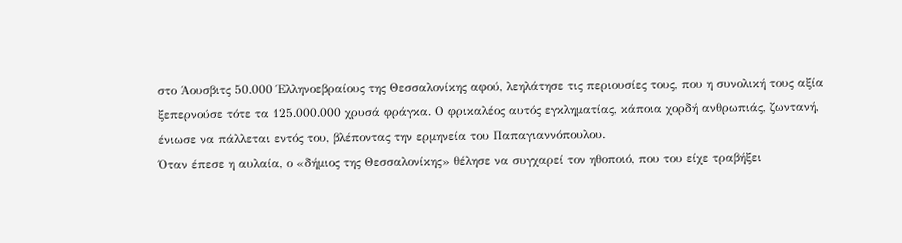στο Άουσβιτς 50.000 Έλληνοεβραίους της Θεσσαλονίκης αφού, λεηλάτησε τις περιουσίες τους, που η συνολική τους αξία ξεπερνούσε τότε τα 125.000.000 χρυσά φράγκα. Ο φρικαλέος αυτός εγκληματίας, κάποια χορδή ανθρωπιάς, ζωντανή, ένιωσε να πάλλεται εντός του, βλέποντας την ερμηνεία του Παπαγιαννόπουλου.
Όταν έπεσε η αυλαία, ο «δήμιος της Θεσσαλονίκης» θέλησε να συγχαρεί τον ηθοποιό, που του είχε τραβήξει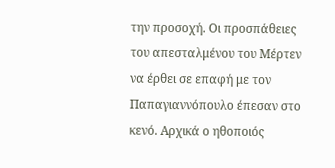την προσοχή. Οι προσπάθειες του απεσταλμένου του Μέρτεν να έρθει σε επαφή με τον Παπαγιαννόπουλο έπεσαν στο κενό. Αρχικά ο ηθοποιός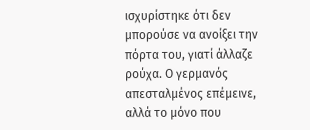ισχυρίστηκε ότι δεν μπορούσε να ανοίξει την πόρτα του, γιατί άλλαζε ρούχα. Ο γερμανός απεσταλμένος επέμεινε, αλλά το μόνο που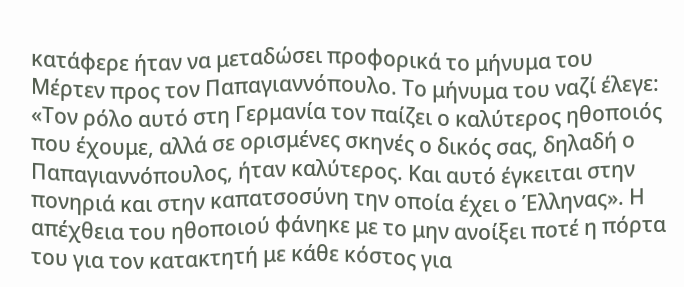κατάφερε ήταν να μεταδώσει προφορικά το μήνυμα του Μέρτεν προς τον Παπαγιαννόπουλο. Το μήνυμα του ναζί έλεγε: «Τον ρόλο αυτό στη Γερμανία τον παίζει ο καλύτερος ηθοποιός που έχουμε, αλλά σε ορισμένες σκηνές ο δικός σας, δηλαδή ο Παπαγιαννόπουλος, ήταν καλύτερος. Και αυτό έγκειται στην πονηριά και στην καπατσοσύνη την οποία έχει ο Έλληνας». Η απέχθεια του ηθοποιού φάνηκε με το μην ανοίξει ποτέ η πόρτα του για τον κατακτητή με κάθε κόστος για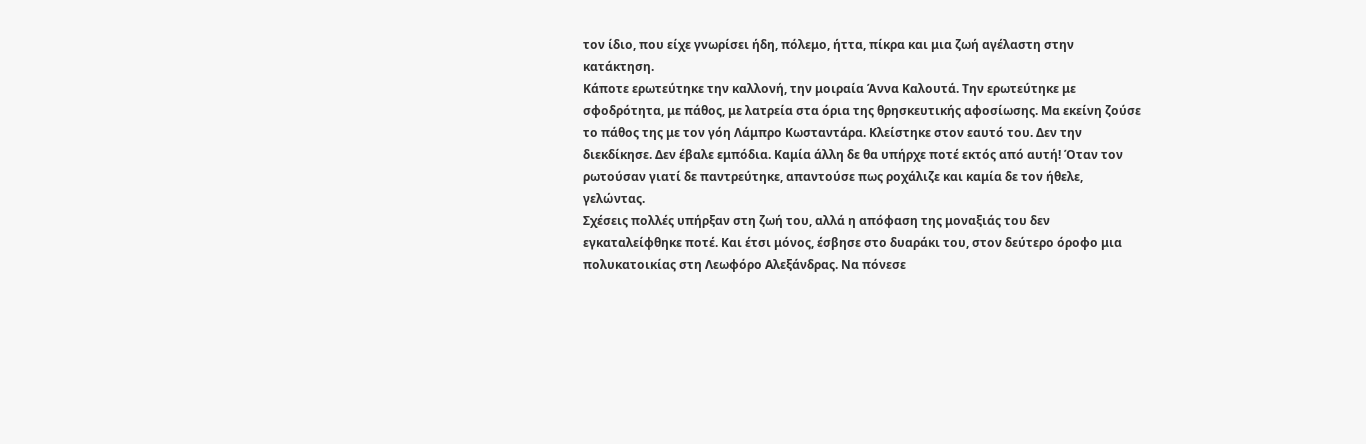τον ίδιο, που είχε γνωρίσει ήδη, πόλεμο, ήττα, πίκρα και μια ζωή αγέλαστη στην κατάκτηση.
Κάποτε ερωτεύτηκε την καλλονή, την μοιραία Άννα Καλουτά. Την ερωτεύτηκε με σφοδρότητα, με πάθος, με λατρεία στα όρια της θρησκευτικής αφοσίωσης. Μα εκείνη ζούσε το πάθος της με τον γόη Λάμπρο Κωσταντάρα. Κλείστηκε στον εαυτό του. Δεν την διεκδίκησε. Δεν έβαλε εμπόδια. Καμία άλλη δε θα υπήρχε ποτέ εκτός από αυτή! Όταν τον ρωτούσαν γιατί δε παντρεύτηκε, απαντούσε πως ροχάλιζε και καμία δε τον ήθελε, γελώντας.
Σχέσεις πολλές υπήρξαν στη ζωή του, αλλά η απόφαση της μοναξιάς του δεν εγκαταλείφθηκε ποτέ. Και έτσι μόνος, έσβησε στο δυαράκι του, στον δεύτερο όροφο μια πολυκατοικίας στη Λεωφόρο Αλεξάνδρας. Να πόνεσε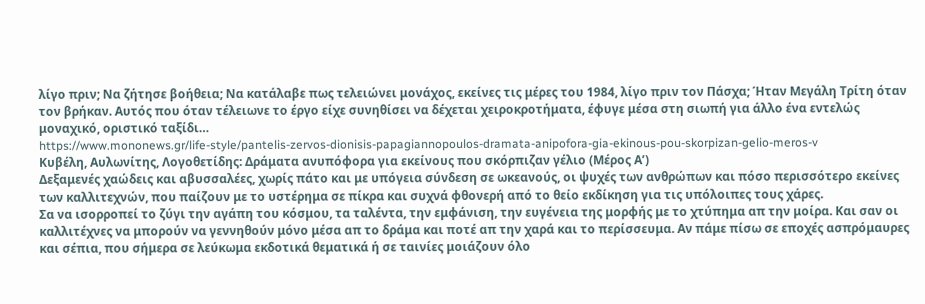λίγο πριν; Να ζήτησε βοήθεια; Να κατάλαβε πως τελειώνει μονάχος, εκείνες τις μέρες του 1984, λίγο πριν τον Πάσχα; Ήταν Μεγάλη Τρίτη όταν τον βρήκαν. Αυτός που όταν τέλειωνε το έργο είχε συνηθίσει να δέχεται χειροκροτήματα, έφυγε μέσα στη σιωπή για άλλο ένα εντελώς μοναχικό, οριστικό ταξίδι…
https://www.mononews.gr/life-style/pantelis-zervos-dionisis-papagiannopoulos-dramata-anipofora-gia-ekinous-pou-skorpizan-gelio-meros-v
Κυβέλη, Αυλωνίτης, Λογοθετίδης: Δράματα ανυπόφορα για εκείνους που σκόρπιζαν γέλιο (Μέρος Α’)
Δεξαμενές χαώδεις και αβυσσαλέες, χωρίς πάτο και με υπόγεια σύνδεση σε ωκεανούς, οι ψυχές των ανθρώπων και πόσο περισσότερο εκείνες των καλλιτεχνών, που παίζουν με το υστέρημα σε πίκρα και συχνά φθονερή από το θείο εκδίκηση για τις υπόλοιπες τους χάρες.
Σα να ισορροπεί το ζύγι την αγάπη του κόσμου, τα ταλέντα, την εμφάνιση, την ευγένεια της μορφής με το χτύπημα απ την μοίρα. Και σαν οι καλλιτέχνες να μπορούν να γεννηθούν μόνο μέσα απ το δράμα και ποτέ απ την χαρά και το περίσσευμα. Αν πάμε πίσω σε εποχές ασπρόμαυρες και σέπια, που σήμερα σε λεύκωμα εκδοτικά θεματικά ή σε ταινίες μοιάζουν όλο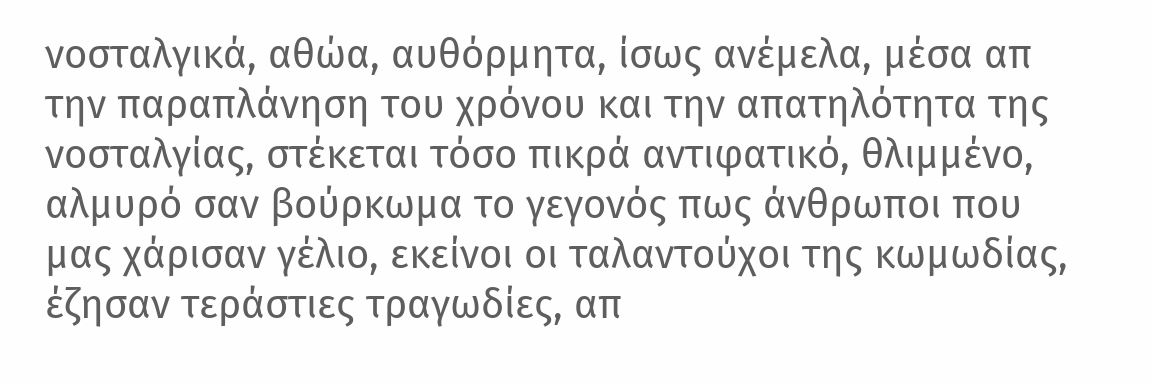νοσταλγικά, αθώα, αυθόρμητα, ίσως ανέμελα, μέσα απ την παραπλάνηση του χρόνου και την απατηλότητα της νοσταλγίας, στέκεται τόσο πικρά αντιφατικό, θλιμμένο, αλμυρό σαν βούρκωμα το γεγονός πως άνθρωποι που μας χάρισαν γέλιο, εκείνοι οι ταλαντούχοι της κωμωδίας, έζησαν τεράστιες τραγωδίες, απ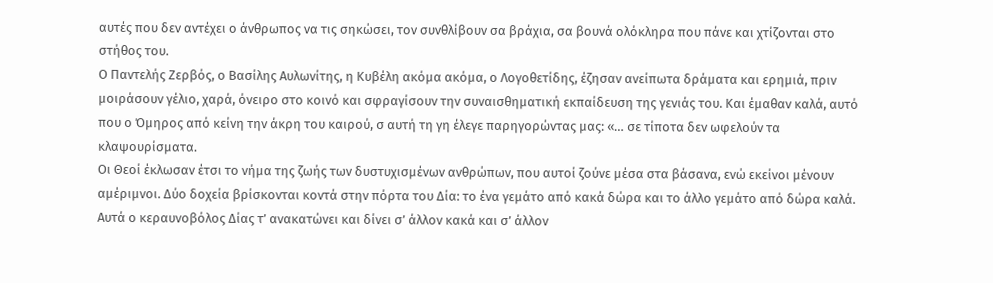αυτές που δεν αντέχει ο άνθρωπος να τις σηκώσει, τον συνθλίβουν σα βράχια, σα βουνά ολόκληρα που πάνε και χτίζονται στο στήθος του.
Ο Παντελής Ζερβός, ο Βασίλης Αυλωνίτης, η Κυβέλη ακόμα ακόμα, ο Λογοθετίδης, έζησαν ανείπωτα δράματα και ερημιά, πριν μοιράσουν γέλιο, χαρά, όνειρο στο κοινό και σφραγίσουν την συναισθηματική εκπαίδευση της γενιάς του. Και έμαθαν καλά, αυτό που ο Όμηρος από κείνη την άκρη του καιρού, σ αυτή τη γη έλεγε παρηγορώντας μας: «… σε τίποτα δεν ωφελούν τα κλαψουρίσματα.
Οι Θεοί έκλωσαν έτσι το νήμα της ζωής των δυστυχισμένων ανθρώπων, που αυτοί ζούνε μέσα στα βάσανα, ενώ εκείνοι μένουν αμέριμνοι. Δύο δοχεία βρίσκονται κοντά στην πόρτα του Δία: το ένα γεμάτο από κακά δώρα και το άλλο γεμάτο από δώρα καλά. Αυτά ο κεραυνοβόλος Δίας τ’ ανακατώνει και δίνει σ’ άλλον κακά και σ’ άλλον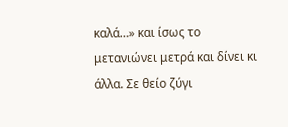καλά…» και ίσως το μετανιώνει μετρά και δίνει κι άλλα. Σε θείο ζύγι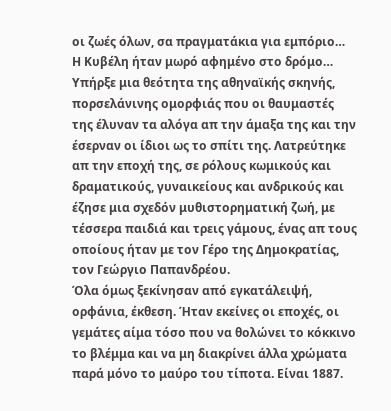οι ζωές όλων, σα πραγματάκια για εμπόριο…
Η Κυβέλη ήταν μωρό αφημένο στο δρόμο…
Υπήρξε μια θεότητα της αθηναϊκής σκηνής, πορσελάνινης ομορφιάς που οι θαυμαστές της έλυναν τα αλόγα απ την άμαξα της και την έσερναν οι ίδιοι ως το σπίτι της. Λατρεύτηκε απ την εποχή της, σε ρόλους κωμικούς και δραματικούς, γυναικείους και ανδρικούς και έζησε μια σχεδόν μυθιστορηματική ζωή, με τέσσερα παιδιά και τρεις γάμους, ένας απ τους οποίους ήταν με τον Γέρο της Δημοκρατίας, τον Γεώργιο Παπανδρέου.
Όλα όμως ξεκίνησαν από εγκατάλειψή, ορφάνια, έκθεση. Ήταν εκείνες οι εποχές, οι γεμάτες αίμα τόσο που να θολώνει το κόκκινο το βλέμμα και να μη διακρίνει άλλα χρώματα παρά μόνο το μαύρο του τίποτα. Είναι 1887.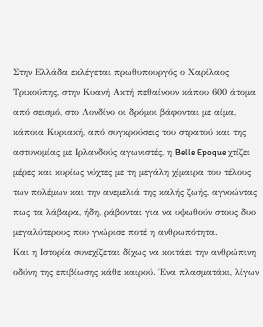Στην Ελλάδα εκλέγεται πρωθυπουργός ο Χαρίλαος Τρικούπης, στην Κυανή Ακτή πεθαίνουν κάπου 600 άτομα από σεισμό, στο Λονδίνο οι δρόμοι βάφονται με αίμα, κάποια Κυριακή, από συγκρούσεις του στρατού και της αστυνομίας με Ιρλανδούς αγωνιστές, η Belle Epoque χτίζει μέρες και κυρίως νύχτες με τη μεγάλη χίμαιρα του τέλους των πολέμων και την ανεμελιά της καλής ζωής, αγνοώντας πως τα λάβαρα, ήδη, ράβονται για να υψωθούν στους δυο μεγαλύτερους που γνώρισε ποτέ η ανθρωπότητα.
Και η Ιστορία συνεχίζεται δίχως να κοιτάει την ανθρώπινη οδύνη της επιβίωσης κάθε καιρού. Ένα πλασματάκι, λίγων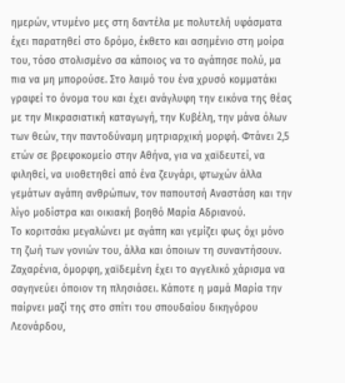ημερών, ντυμένο μες στη δαντέλα με πολυτελή υφάσματα έχει παρατηθεί στο δρόμο, έκθετο και ασημένιο στη μοίρα του, τόσο στολισμένο σα κάποιος να το αγάπησε πολύ, μα πια να μη μπορούσε. Στο λαιμό του ένα χρυσό κομματάκι γραφεί το όνομα του και έχει ανάγλυφη την εικόνα της θέας με την Μικρασιατική καταγωγή, την Κυβέλη, την μάνα όλων των θεών, την παντοδύναμη μητριαρχική μορφή. Φτάνει 2,5 ετών σε βρεφοκομείο στην Αθήνα, για να χαϊδευτεί, να φιληθεί, να υιοθετηθεί από ένα ζευγάρι, φτωχών άλλα γεμάτων αγάπη ανθρώπων, τον παπουτσή Αναστάση και την λίγο μοδίστρα και οικιακή βοηθό Μαρία Αδριανού.
Το κοριτσάκι μεγαλώνει με αγάπη και γεμίζει φως όχι μόνο τη ζωή των γονιών του, άλλα και όποιων τη συναντήσουν. Ζαχαρένια, όμορφη, χαϊδεμένη έχει το αγγελικό χάρισμα να σαγηνεύει όποιον τη πλησιάσει. Κάποτε η μαμά Μαρία την παίρνει μαζί της στο σπίτι του σπουδαίου δικηγόρου Λεονάρδου,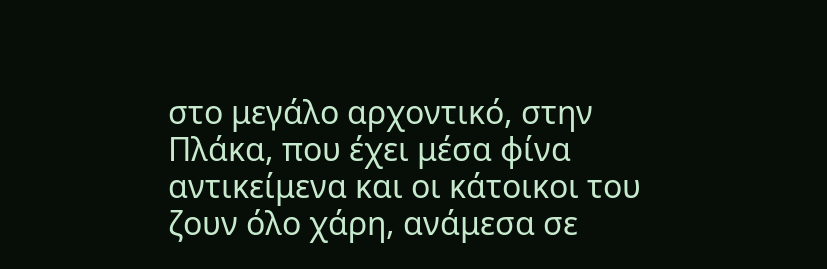στο μεγάλο αρχοντικό, στην Πλάκα, που έχει μέσα φίνα αντικείμενα και οι κάτοικοι του ζουν όλο χάρη, ανάμεσα σε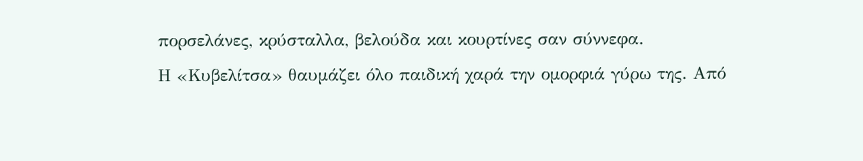πορσελάνες, κρύσταλλα, βελούδα και κουρτίνες σαν σύννεφα.
Η «Κυβελίτσα» θαυμάζει όλο παιδική χαρά την ομορφιά γύρω της. Από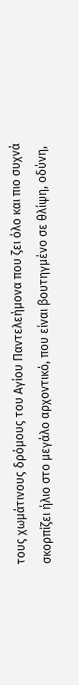τους χωμάτινους δρόμους του Αγίου Παντελεήμονα που ζει όλο και πιο συχνά σκορπίζει ήλιο στο μεγάλο αρχοντικό, που είναι βουτηγμένο σε θλίψη, οδύνη,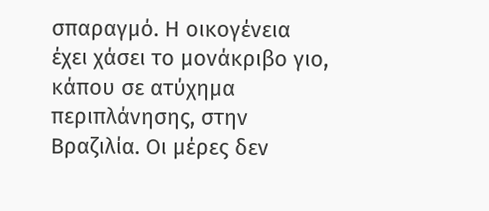σπαραγμό. Η οικογένεια έχει χάσει το μονάκριβο γιο, κάπου σε ατύχημα περιπλάνησης, στην Βραζιλία. Οι μέρες δεν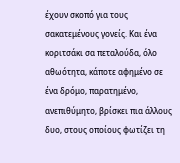έχουν σκοπό για τους σακατεμένους γονείς. Και ένα κοριτσάκι σα πεταλούδα, όλο αθωότητα, κάποτε αφημένο σε ένα δρόμο, παρατημένο, ανεπιθύμητο, βρίσκει πια άλλους δυο, στους οποίους φωτίζει τη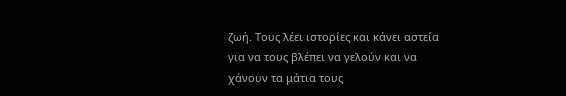ζωή. Τους λέει ιστορίες και κάνει αστεία για να τους βλέπει να γελούν και να χάνουν τα μάτια τους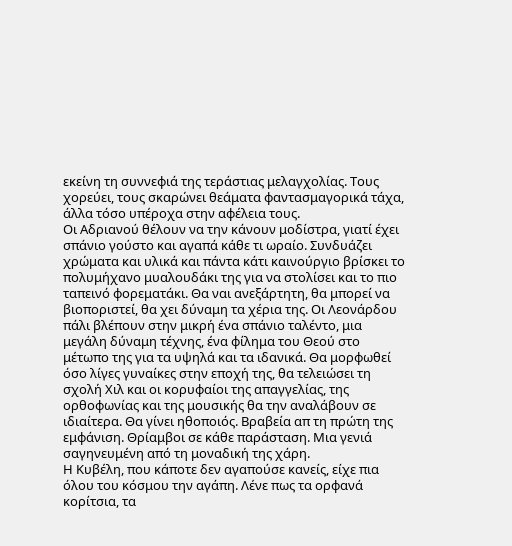εκείνη τη συννεφιά της τεράστιας μελαγχολίας. Τους χορεύει, τους σκαρώνει θεάματα φαντασμαγορικά τάχα, άλλα τόσο υπέροχα στην αφέλεια τους.
Οι Αδριανού θέλουν να την κάνουν μοδίστρα, γιατί έχει σπάνιο γούστο και αγαπά κάθε τι ωραίο. Συνδυάζει χρώματα και υλικά και πάντα κάτι καινούργιο βρίσκει το πολυμήχανο μυαλουδάκι της για να στολίσει και το πιο ταπεινό φορεματάκι. Θα ναι ανεξάρτητη, θα μπορεί να βιοποριστεί, θα χει δύναμη τα χέρια της. Οι Λεονάρδου πάλι βλέπουν στην μικρή ένα σπάνιο ταλέντο, μια μεγάλη δύναμη τέχνης, ένα φίλημα του Θεού στο μέτωπο της για τα υψηλά και τα ιδανικά. Θα μορφωθεί όσο λίγες γυναίκες στην εποχή της, θα τελειώσει τη σχολή Χιλ και οι κορυφαίοι της απαγγελίας, της ορθοφωνίας και της μουσικής θα την αναλάβουν σε ιδιαίτερα. Θα γίνει ηθοποιός. Βραβεία απ τη πρώτη της εμφάνιση. Θρίαμβοι σε κάθε παράσταση. Μια γενιά σαγηνευμένη από τη μοναδική της χάρη.
Η Κυβέλη, που κάποτε δεν αγαπούσε κανείς, είχε πια όλου του κόσμου την αγάπη. Λένε πως τα ορφανά κορίτσια, τα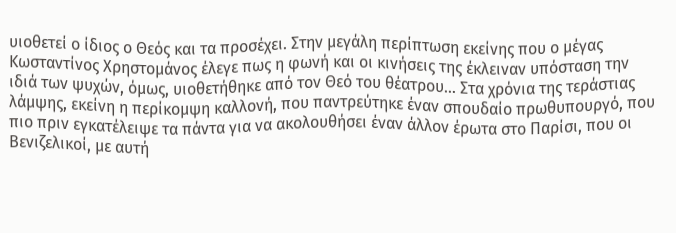υιοθετεί ο ίδιος ο Θεός και τα προσέχει. Στην μεγάλη περίπτωση εκείνης που ο μέγας Κωσταντίνος Χρηστομάνος έλεγε πως η φωνή και οι κινήσεις της έκλειναν υπόσταση την ιδιά των ψυχών, όμως, υιοθετήθηκε από τον Θεό του θέατρου… Στα χρόνια της τεράστιας λάμψης, εκείνη η περίκομψη καλλονή, που παντρεύτηκε έναν σπουδαίο πρωθυπουργό, που πιο πριν εγκατέλειψε τα πάντα για να ακολουθήσει έναν άλλον έρωτα στο Παρίσι, που οι Βενιζελικοί, με αυτή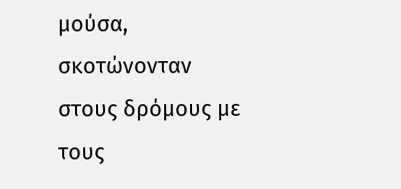μούσα, σκοτώνονταν στους δρόμους με τους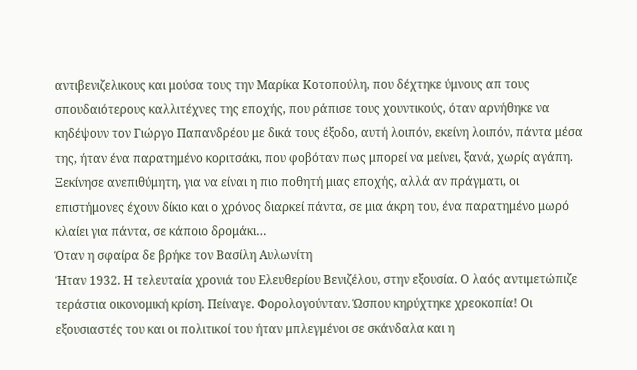αντιβενιζελικους και μούσα τους την Μαρίκα Κοτοπούλη, που δέχτηκε ύμνους απ τους σπουδαιότερους καλλιτέχνες της εποχής, που ράπισε τους χουντικούς, όταν αρνήθηκε να κηδέψουν τον Γιώργο Παπανδρέου με δικά τους έξοδο, αυτή λοιπόν, εκείνη λοιπόν, πάντα μέσα της, ήταν ένα παρατημένο κοριτσάκι, που φοβόταν πως μπορεί να μείνει, ξανά, χωρίς αγάπη.
Ξεκίνησε ανεπιθύμητη, για να είναι η πιο ποθητή μιας εποχής, αλλά αν πράγματι, οι επιστήμονες έχουν δίκιο και ο χρόνος διαρκεί πάντα, σε μια άκρη του, ένα παρατημένο μωρό κλαίει για πάντα, σε κάποιο δρομάκι…
Όταν η σφαίρα δε βρήκε τον Βασίλη Αυλωνίτη
Ήταν 1932. Η τελευταία χρονιά του Ελευθερίου Βενιζέλου, στην εξουσία. Ο λαός αντιμετώπιζε τεράστια οικονομική κρίση. Πείναγε. Φορολογούνταν. Ώσπου κηρύχτηκε χρεοκοπία! Οι εξουσιαστές του και οι πολιτικοί του ήταν μπλεγμένοι σε σκάνδαλα και η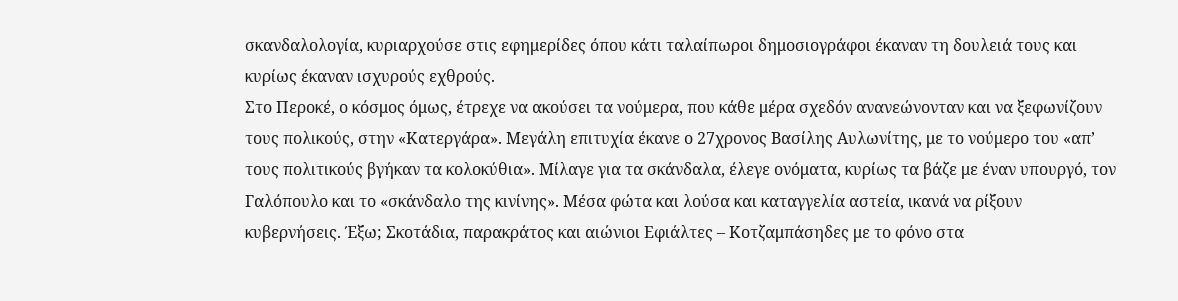σκανδαλολογία, κυριαρχούσε στις εφημερίδες όπου κάτι ταλαίπωροι δημοσιογράφοι έκαναν τη δουλειά τους και κυρίως έκαναν ισχυρούς εχθρούς.
Στο Περοκέ, ο κόσμος όμως, έτρεχε να ακούσει τα νούμερα, που κάθε μέρα σχεδόν ανανεώνονταν και να ξεφωνίζουν τους πολικούς, στην «Κατεργάρα». Μεγάλη επιτυχία έκανε ο 27χρονος Βασίλης Αυλωνίτης, με το νούμερο του «απ’ τους πολιτικούς βγήκαν τα κολοκύθια». Μίλαγε για τα σκάνδαλα, έλεγε ονόματα, κυρίως τα βάζε με έναν υπουργό, τον Γαλόπουλο και το «σκάνδαλο της κινίνης». Μέσα φώτα και λούσα και καταγγελία αστεία, ικανά να ρίξουν κυβερνήσεις. Έξω; Σκοτάδια, παρακράτος και αιώνιοι Εφιάλτες – Κοτζαμπάσηδες με το φόνο στα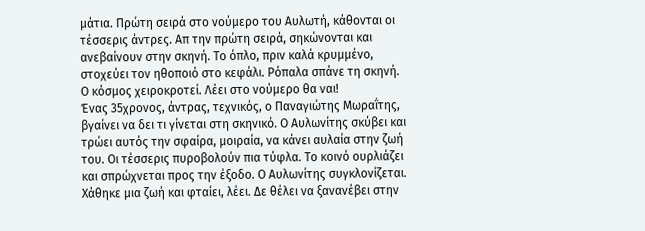μάτια. Πρώτη σειρά στο νούμερο του Αυλωτή, κάθονται οι τέσσερις άντρες. Απ την πρώτη σειρά, σηκώνονται και ανεβαίνουν στην σκηνή. Το όπλο, πριν καλά κρυμμένο, στοχεύει τον ηθοποιό στο κεφάλι. Ρόπαλα σπάνε τη σκηνή. Ο κόσμος χειροκροτεί. Λέει στο νούμερο θα ναι!
Ένας 35χρονος, άντρας, τεχνικός, ο Παναγιώτης Μωραΐτης, βγαίνει να δει τι γίνεται στη σκηνικό. Ο Αυλωνίτης σκύβει και τρώει αυτός την σφαίρα, μοιραία, να κάνει αυλαία στην ζωή του. Οι τέσσερις πυροβολούν πια τύφλα. Το κοινό ουρλιάζει και σπρώχνεται προς την έξοδο. Ο Αυλωνίτης συγκλονίζεται. Χάθηκε μια ζωή και φταίει, λέει. Δε θέλει να ξανανέβει στην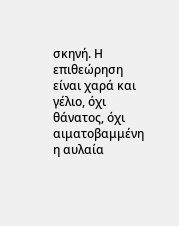σκηνή. Η επιθεώρηση είναι χαρά και γέλιο, όχι θάνατος, όχι αιματοβαμμένη η αυλαία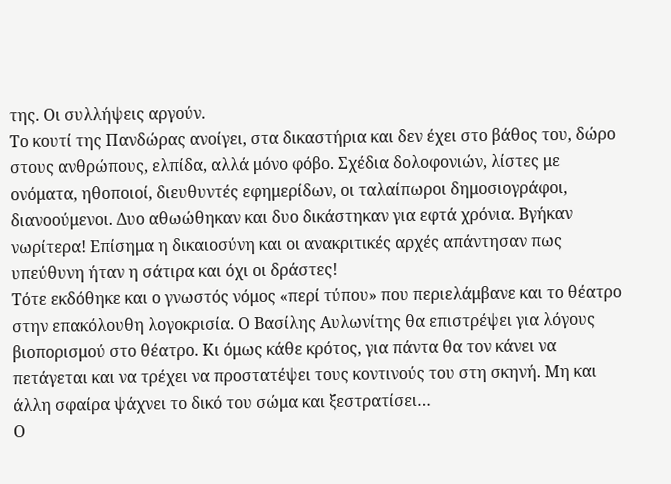της. Οι συλλήψεις αργούν.
Το κουτί της Πανδώρας ανοίγει, στα δικαστήρια και δεν έχει στο βάθος του, δώρο στους ανθρώπους, ελπίδα, αλλά μόνο φόβο. Σχέδια δολοφονιών, λίστες με ονόματα, ηθοποιοί, διευθυντές εφημερίδων, οι ταλαίπωροι δημοσιογράφοι, διανοούμενοι. Δυο αθωώθηκαν και δυο δικάστηκαν για εφτά χρόνια. Βγήκαν νωρίτερα! Επίσημα η δικαιοσύνη και οι ανακριτικές αρχές απάντησαν πως υπεύθυνη ήταν η σάτιρα και όχι οι δράστες!
Τότε εκδόθηκε και ο γνωστός νόμος «περί τύπου» που περιελάμβανε και το θέατρο στην επακόλουθη λογοκρισία. Ο Βασίλης Αυλωνίτης θα επιστρέψει για λόγους βιοπορισμού στο θέατρο. Κι όμως κάθε κρότος, για πάντα θα τον κάνει να πετάγεται και να τρέχει να προστατέψει τους κοντινούς του στη σκηνή. Μη και άλλη σφαίρα ψάχνει το δικό του σώμα και ξεστρατίσει…
Ο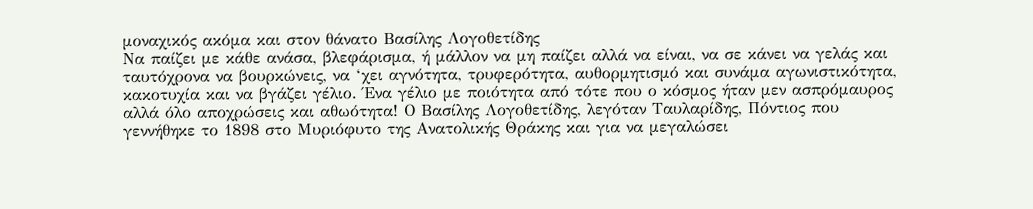μοναχικός ακόμα και στον θάνατο Βασίλης Λογοθετίδης
Να παίζει με κάθε ανάσα, βλεφάρισμα, ή μάλλον να μη παίζει αλλά να είναι, να σε κάνει να γελάς και ταυτόχρονα να βουρκώνεις, να ‘χει αγνότητα, τρυφερότητα, αυθορμητισμό και συνάμα αγωνιστικότητα, κακοτυχία και να βγάζει γέλιο. Ένα γέλιο με ποιότητα από τότε που ο κόσμος ήταν μεν ασπρόμαυρος αλλά όλο αποχρώσεις και αθωότητα! Ο Βασίλης Λογοθετίδης, λεγόταν Ταυλαρίδης, Πόντιος που γεννήθηκε το 1898 στο Μυριόφυτο της Ανατολικής Θράκης και για να μεγαλώσει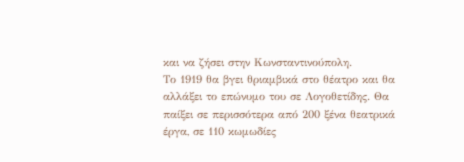και να ζήσει στην Κωνσταντινούπολη.
Το 1919 θα βγει θριαμβικά στο θέατρο και θα αλλάξει το επώνυμο του σε Λογοθετίδης. Θα παίξει σε περισσότερα από 200 ξένα θεατρικά έργα, σε 110 κωμωδίες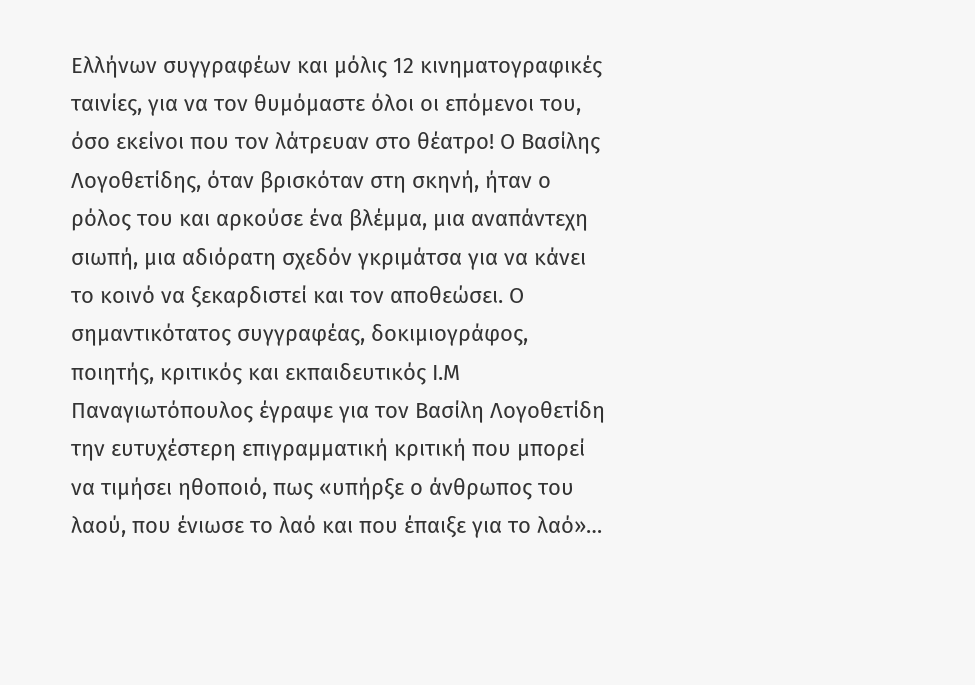Ελλήνων συγγραφέων και μόλις 12 κινηματογραφικές ταινίες, για να τον θυμόμαστε όλοι οι επόμενοι του, όσο εκείνοι που τον λάτρευαν στο θέατρο! Ο Βασίλης Λογοθετίδης, όταν βρισκόταν στη σκηνή, ήταν ο ρόλος του και αρκούσε ένα βλέμμα, μια αναπάντεχη σιωπή, μια αδιόρατη σχεδόν γκριμάτσα για να κάνει το κοινό να ξεκαρδιστεί και τον αποθεώσει. Ο σημαντικότατος συγγραφέας, δοκιμιογράφος, ποιητής, κριτικός και εκπαιδευτικός Ι.Μ Παναγιωτόπουλος έγραψε για τον Βασίλη Λογοθετίδη την ευτυχέστερη επιγραμματική κριτική που μπορεί να τιμήσει ηθοποιό, πως «υπήρξε ο άνθρωπος του λαού, που ένιωσε το λαό και που έπαιξε για το λαό»…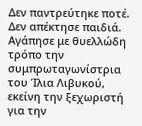Δεν παντρεύτηκε ποτέ. Δεν απέκτησε παιδιά.
Αγάπησε με θυελλώδη τρόπο την συμπρωταγωνίστρια του Ίλια Λιβυκού, εκείνη την ξεχωριστή για την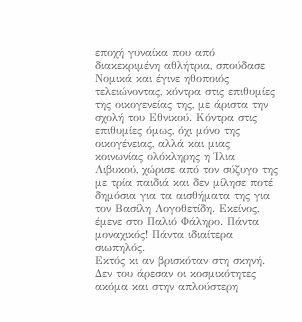εποχή γυναίκα που από διακεκριμένη αθλήτρια, σπούδασε Νομικά και έγινε ηθοποιός τελειώνοντας, κόντρα στις επιθυμίες της οικογενείας της, με άριστα την σχολή του Εθνικού. Κόντρα στις επιθυμίες όμως, όχι μόνο της οικογένειας, αλλά και μιας κοινωνίας ολόκληρης η Ίλια Λιβυκού, χώρισε από τον σύζυγο της με τρία παιδιά και δεν μίλησε ποτέ δημόσια για τα αισθήματα της για τον Βασίλη Λογοθετίδη. Εκείνος, έμενε στο Παλιό Φάληρο. Πάντα μοναχικός! Πάντα ιδιαίτερα σιωπηλός.
Εκτός κι αν βρισκόταν στη σκηνή. Δεν του άρεσαν οι κοσμικότητες ακόμα και στην απλούστερη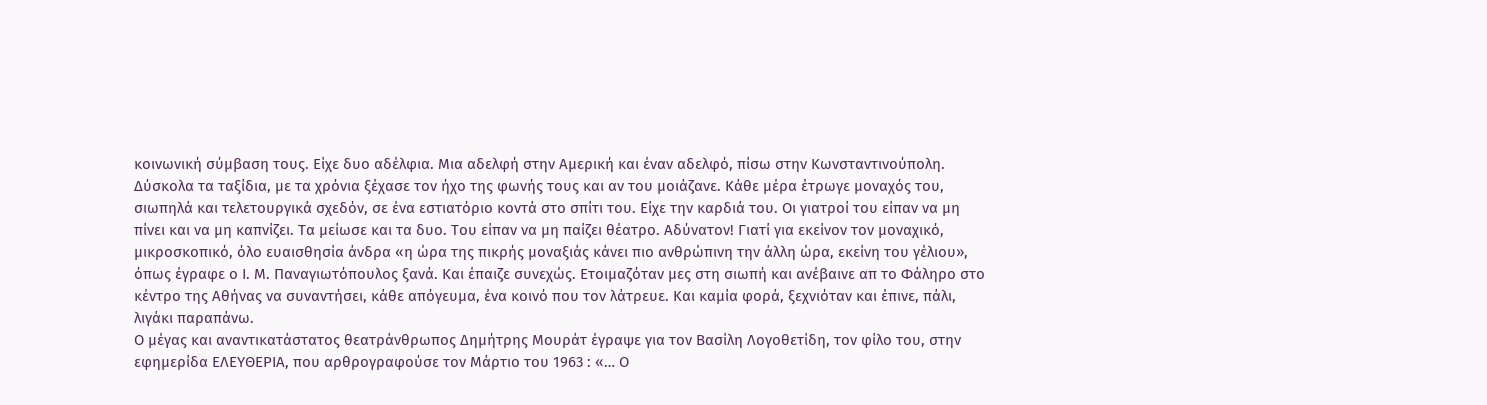κοινωνική σύμβαση τους. Είχε δυο αδέλφια. Μια αδελφή στην Αμερική και έναν αδελφό, πίσω στην Κωνσταντινούπολη. Δύσκολα τα ταξίδια, με τα χρόνια ξέχασε τον ήχο της φωνής τους και αν του μοιάζανε. Κάθε μέρα έτρωγε μοναχός του, σιωπηλά και τελετουργικά σχεδόν, σε ένα εστιατόριο κοντά στο σπίτι του. Είχε την καρδιά του. Οι γιατροί του είπαν να μη πίνει και να μη καπνίζει. Τα μείωσε και τα δυο. Του είπαν να μη παίζει θέατρο. Αδύνατον! Γιατί για εκείνον τον μοναχικό, μικροσκοπικό, όλο ευαισθησία άνδρα «η ώρα της πικρής μοναξιάς κάνει πιο ανθρώπινη την άλλη ώρα, εκείνη του γέλιου», όπως έγραφε ο Ι. Μ. Παναγιωτόπουλος ξανά. Και έπαιζε συνεχώς. Ετοιμαζόταν μες στη σιωπή και ανέβαινε απ το Φάληρο στο κέντρο της Αθήνας να συναντήσει, κάθε απόγευμα, ένα κοινό που τον λάτρευε. Και καμία φορά, ξεχνιόταν και έπινε, πάλι, λιγάκι παραπάνω.
Ο μέγας και αναντικατάστατος θεατράνθρωπος Δημήτρης Μουράτ έγραψε για τον Βασίλη Λογοθετίδη, τον φίλο του, στην εφημερίδα ΕΛΕΥΘΕΡΙΑ, που αρθρογραφούσε τον Μάρτιο του 1963 : «… Ο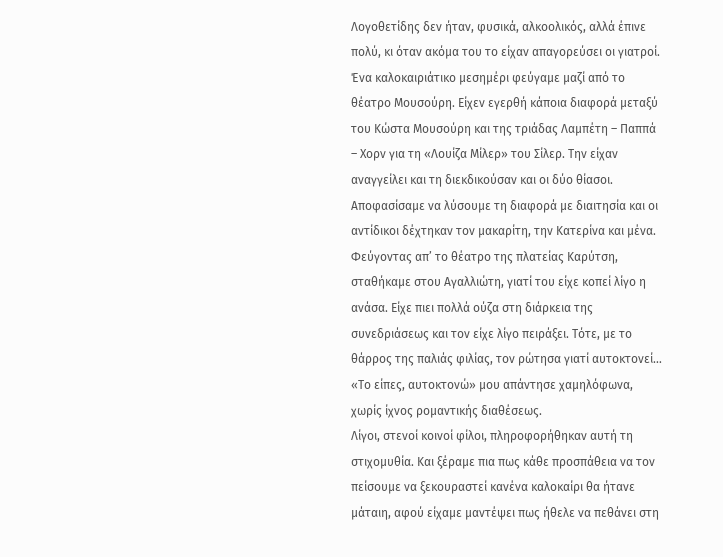Λογοθετίδης δεν ήταν, φυσικά, αλκοολικός, αλλά έπινε πολύ, κι όταν ακόμα του το είχαν απαγορεύσει οι γιατροί. Ένα καλοκαιριάτικο μεσημέρι φεύγαμε μαζί από το θέατρο Μουσούρη. Είχεν εγερθή κάποια διαφορά μεταξύ του Κώστα Μουσούρη και της τριάδας Λαμπέτη – Παππά – Χορν για τη «Λουίζα Μίλερ» του Σίλερ. Την είχαν αναγγείλει και τη διεκδικούσαν και οι δύο θίασοι. Αποφασίσαμε να λύσουμε τη διαφορά με διαιτησία και οι αντίδικοι δέχτηκαν τον μακαρίτη, την Κατερίνα και μένα. Φεύγοντας απ’ το θέατρο της πλατείας Καρύτση, σταθήκαμε στου Αγαλλιώτη, γιατί του είχε κοπεί λίγο η ανάσα. Είχε πιει πολλά ούζα στη διάρκεια της συνεδριάσεως και τον είχε λίγο πειράξει. Τότε, με το θάρρος της παλιάς φιλίας, τον ρώτησα γιατί αυτοκτονεί… «Το είπες, αυτοκτονώ» μου απάντησε χαμηλόφωνα, χωρίς ίχνος ρομαντικής διαθέσεως.
Λίγοι, στενοί κοινοί φίλοι, πληροφορήθηκαν αυτή τη στιχομυθία. Και ξέραμε πια πως κάθε προσπάθεια να τον πείσουμε να ξεκουραστεί κανένα καλοκαίρι θα ήτανε μάταιη, αφού είχαμε μαντέψει πως ήθελε να πεθάνει στη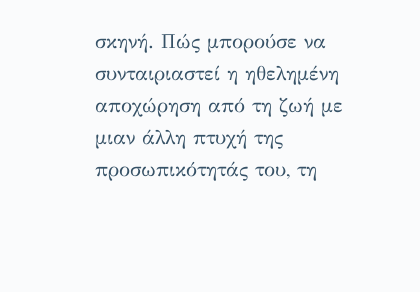σκηνή. Πώς μπορούσε να συνταιριαστεί η ηθελημένη αποχώρηση από τη ζωή με μιαν άλλη πτυχή της προσωπικότητάς του, τη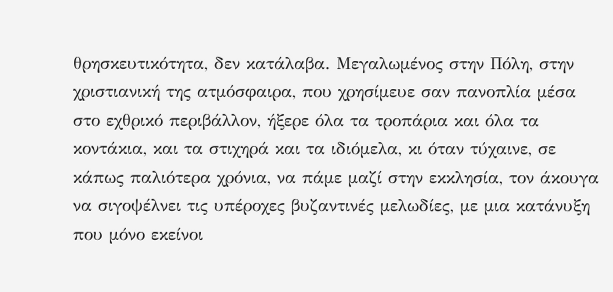θρησκευτικότητα, δεν κατάλαβα. Μεγαλωμένος στην Πόλη, στην χριστιανική της ατμόσφαιρα, που χρησίμευε σαν πανοπλία μέσα στο εχθρικό περιβάλλον, ήξερε όλα τα τροπάρια και όλα τα κοντάκια, και τα στιχηρά και τα ιδιόμελα, κι όταν τύχαινε, σε κάπως παλιότερα χρόνια, να πάμε μαζί στην εκκλησία, τον άκουγα να σιγοψέλνει τις υπέροχες βυζαντινές μελωδίες, με μια κατάνυξη που μόνο εκείνοι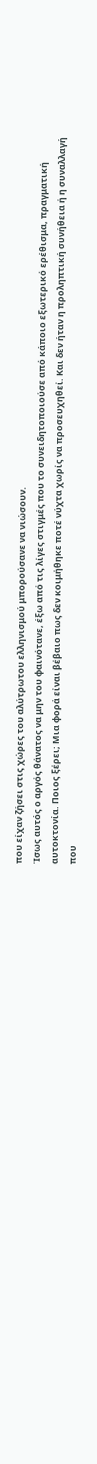που είχαν ζήσει στις χώρες του αλύτρωτου ελληνισμού μπορούσανε να νιώσουν.
Ίσως αυτός ο αργός θάνατος να μην του φαινότανε, έξω από τις λίγες στιγμές που το συνειδητοποιούσε από κάποιο εξωτερικό ερέθισμα, πραγματική αυτοκτονία. Ποιος ξέρει; Μια φορά είναι βέβαιο πως δεν κοιμήθηκε ποτέ νύχτα χωρίς να προσευχηθεί. Και δεν ήταν η προληπτική συνήθεια ή η συναλλαγή που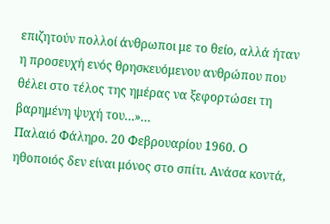επιζητούν πολλοί άνθρωποι με το θείο, αλλά ήταν η προσευχή ενός θρησκευόμενου ανθρώπου που θέλει στο τέλος της ημέρας να ξεφορτώσει τη βαρημένη ψυχή του…»…
Παλαιό Φάληρο. 20 Φεβρουαρίου 1960. Ο ηθοποιός δεν είναι μόνος στο σπίτι. Ανάσα κοντά,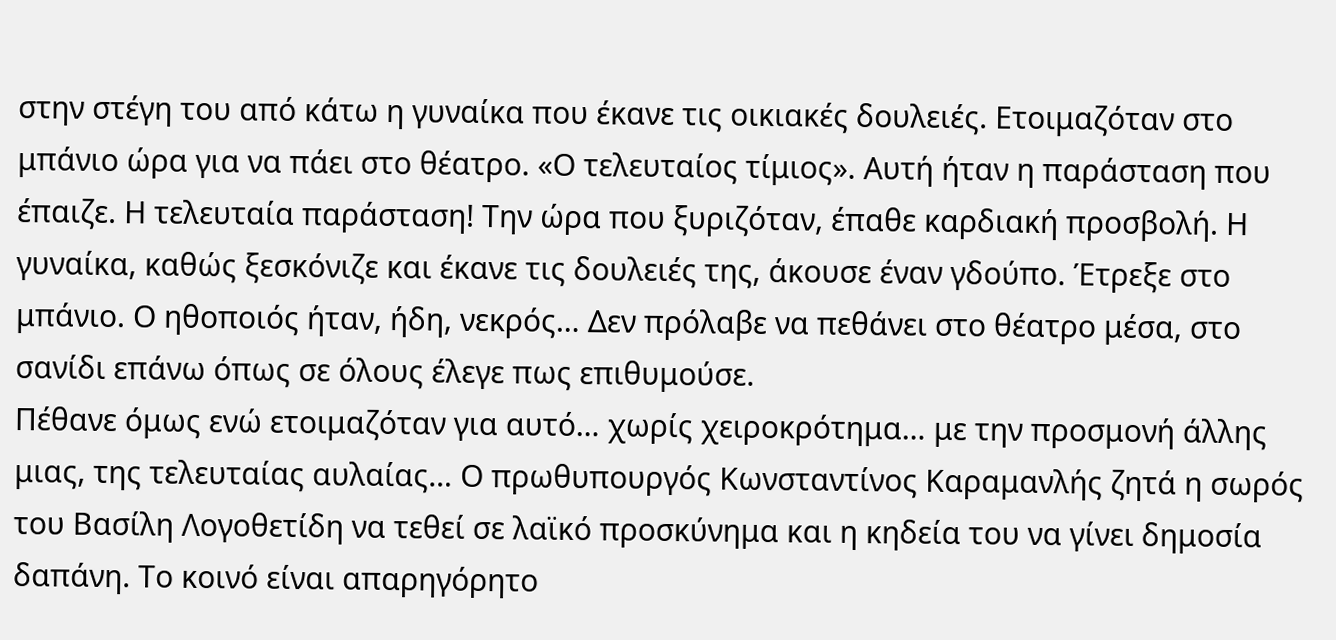στην στέγη του από κάτω η γυναίκα που έκανε τις οικιακές δουλειές. Ετοιμαζόταν στο μπάνιο ώρα για να πάει στο θέατρο. «Ο τελευταίος τίμιος». Αυτή ήταν η παράσταση που έπαιζε. Η τελευταία παράσταση! Την ώρα που ξυριζόταν, έπαθε καρδιακή προσβολή. Η γυναίκα, καθώς ξεσκόνιζε και έκανε τις δουλειές της, άκουσε έναν γδούπο. Έτρεξε στο μπάνιο. Ο ηθοποιός ήταν, ήδη, νεκρός… Δεν πρόλαβε να πεθάνει στο θέατρο μέσα, στο σανίδι επάνω όπως σε όλους έλεγε πως επιθυμούσε.
Πέθανε όμως ενώ ετοιμαζόταν για αυτό… χωρίς χειροκρότημα… με την προσμονή άλλης μιας, της τελευταίας αυλαίας… Ο πρωθυπουργός Κωνσταντίνος Καραμανλής ζητά η σωρός του Βασίλη Λογοθετίδη να τεθεί σε λαϊκό προσκύνημα και η κηδεία του να γίνει δημοσία δαπάνη. Το κοινό είναι απαρηγόρητο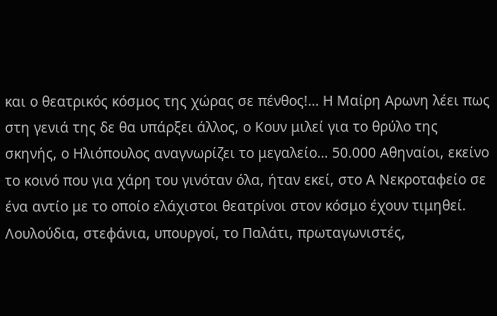και ο θεατρικός κόσμος της χώρας σε πένθος!… Η Μαίρη Αρωνη λέει πως στη γενιά της δε θα υπάρξει άλλος, ο Κουν μιλεί για το θρύλο της σκηνής, ο Ηλιόπουλος αναγνωρίζει το μεγαλείο… 50.000 Αθηναίοι, εκείνο το κοινό που για χάρη του γινόταν όλα, ήταν εκεί, στο Α Νεκροταφείο σε ένα αντίο με το οποίο ελάχιστοι θεατρίνοι στον κόσμο έχουν τιμηθεί.
Λουλούδια, στεφάνια, υπουργοί, το Παλάτι, πρωταγωνιστές,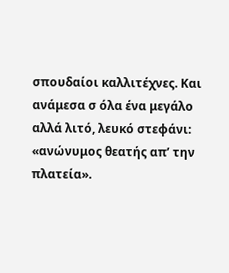σπουδαίοι καλλιτέχνες. Και ανάμεσα σ όλα ένα μεγάλο αλλά λιτό, λευκό στεφάνι: «ανώνυμος θεατής απ’ την πλατεία».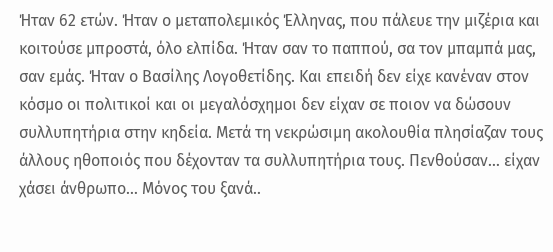Ήταν 62 ετών. Ήταν ο μεταπολεμικός Έλληνας, που πάλευε την μιζέρια και κοιτούσε μπροστά, όλο ελπίδα. Ήταν σαν το παππού, σα τον μπαμπά μας, σαν εμάς. Ήταν ο Βασίλης Λογοθετίδης. Και επειδή δεν είχε κανέναν στον κόσμο οι πολιτικοί και οι μεγαλόσχημοι δεν είχαν σε ποιον να δώσουν συλλυπητήρια στην κηδεία. Μετά τη νεκρώσιμη ακολουθία πλησίαζαν τους άλλους ηθοποιός που δέχονταν τα συλλυπητήρια τους. Πενθούσαν… είχαν χάσει άνθρωπο… Μόνος του ξανά..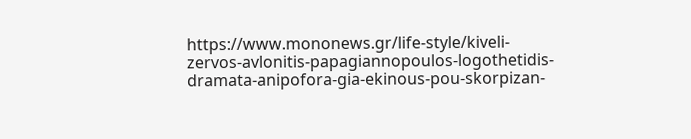https://www.mononews.gr/life-style/kiveli-zervos-avlonitis-papagiannopoulos-logothetidis-dramata-anipofora-gia-ekinous-pou-skorpizan-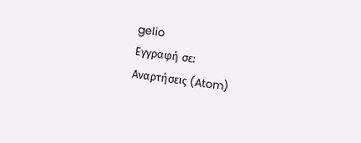gelio
Εγγραφή σε:
Αναρτήσεις (Atom)